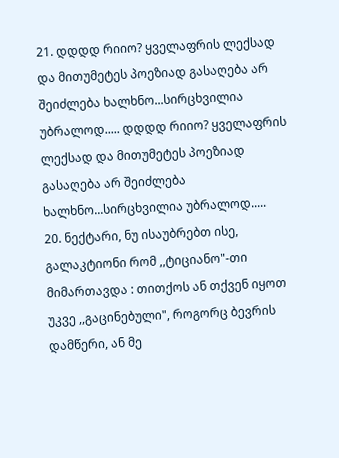21. დდდდ რიიო? ყველაფრის ლექსად და მითუმეტეს პოეზიად გასაღება არ შეიძლება ხალხნო...სირცხვილია უბრალოდ..... დდდდ რიიო? ყველაფრის ლექსად და მითუმეტეს პოეზიად გასაღება არ შეიძლება ხალხნო...სირცხვილია უბრალოდ.....
20. ნექტარი, ნუ ისაუბრებთ ისე, გალაკტიონი რომ ,,ტიციანო"-თი მიმართავდა : თითქოს ან თქვენ იყოთ უკვე ,,გაცინებული", როგორც ბევრის დამწერი, ან მე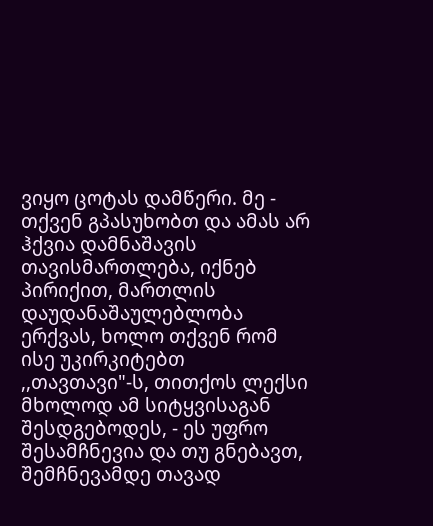ვიყო ცოტას დამწერი. მე - თქვენ გპასუხობთ და ამას არ ჰქვია დამნაშავის თავისმართლება, იქნებ პირიქით, მართლის დაუდანაშაულებლობა ერქვას, ხოლო თქვენ რომ ისე უკირკიტებთ ,,თავთავი"-ს, თითქოს ლექსი მხოლოდ ამ სიტყვისაგან შესდგებოდეს, - ეს უფრო შესამჩნევია და თუ გნებავთ, შემჩნევამდე თავად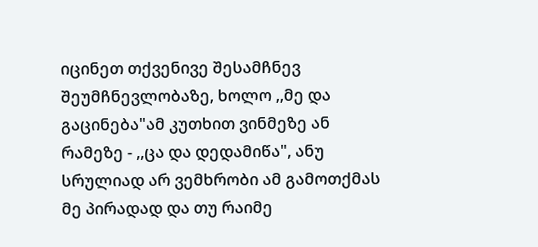იცინეთ თქვენივე შესამჩნევ შეუმჩნევლობაზე, ხოლო ,,მე და გაცინება"ამ კუთხით ვინმეზე ან რამეზე - ,,ცა და დედამიწა", ანუ სრულიად არ ვემხრობი ამ გამოთქმას მე პირადად და თუ რაიმე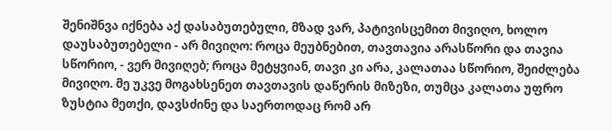შენიშნვა იქნება აქ დასაბუთებული, მზად ვარ, პატივისცემით მივიღო, ხოლო დაუსაბუთებელი - არ მივიღო: როცა მეუბნებით, თავთავია არასწორი და თავია სწორიო, - ვერ მივიღებ; როცა მეტყვიან, თავი კი არა, კალათაა სწორიო, შეიძლება მივიღო. მე უკვე მოგახსენეთ თავთავის დაწერის მიზეზი, თუმცა კალათა უფრო ზუსტია მეთქი, დავსძინე და საერთოდაც რომ არ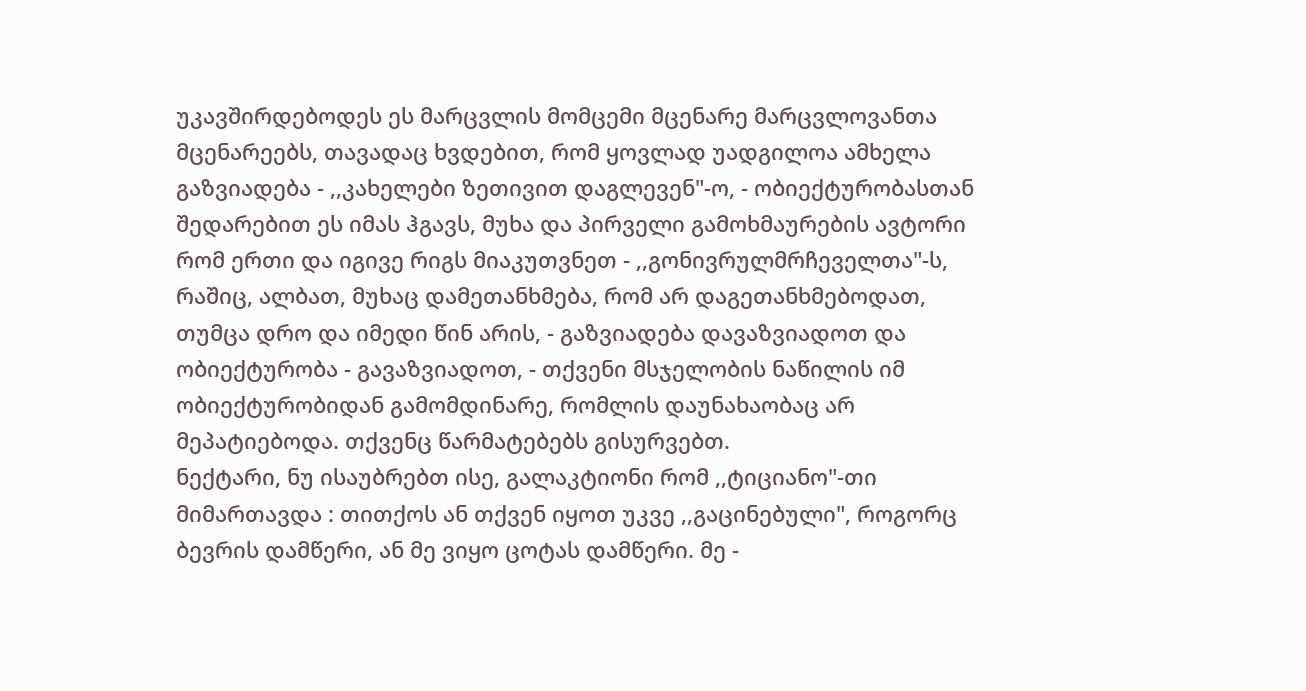უკავშირდებოდეს ეს მარცვლის მომცემი მცენარე მარცვლოვანთა მცენარეებს, თავადაც ხვდებით, რომ ყოვლად უადგილოა ამხელა გაზვიადება - ,,კახელები ზეთივით დაგლევენ"-ო, - ობიექტურობასთან შედარებით ეს იმას ჰგავს, მუხა და პირველი გამოხმაურების ავტორი რომ ერთი და იგივე რიგს მიაკუთვნეთ - ,,გონივრულმრჩეველთა"-ს, რაშიც, ალბათ, მუხაც დამეთანხმება, რომ არ დაგეთანხმებოდათ, თუმცა დრო და იმედი წინ არის, - გაზვიადება დავაზვიადოთ და ობიექტურობა - გავაზვიადოთ, - თქვენი მსჯელობის ნაწილის იმ ობიექტურობიდან გამომდინარე, რომლის დაუნახაობაც არ მეპატიებოდა. თქვენც წარმატებებს გისურვებთ.
ნექტარი, ნუ ისაუბრებთ ისე, გალაკტიონი რომ ,,ტიციანო"-თი მიმართავდა : თითქოს ან თქვენ იყოთ უკვე ,,გაცინებული", როგორც ბევრის დამწერი, ან მე ვიყო ცოტას დამწერი. მე -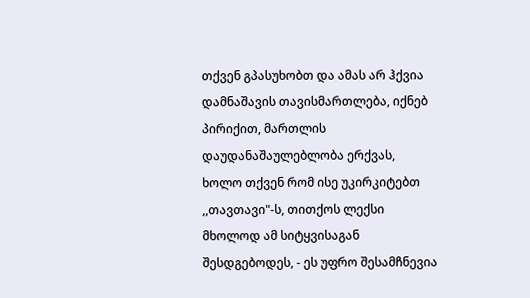თქვენ გპასუხობთ და ამას არ ჰქვია დამნაშავის თავისმართლება, იქნებ პირიქით, მართლის დაუდანაშაულებლობა ერქვას, ხოლო თქვენ რომ ისე უკირკიტებთ ,,თავთავი"-ს, თითქოს ლექსი მხოლოდ ამ სიტყვისაგან შესდგებოდეს, - ეს უფრო შესამჩნევია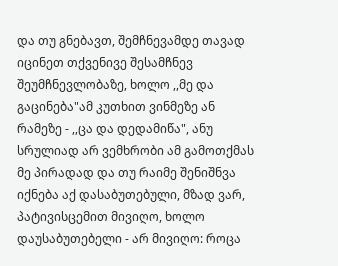და თუ გნებავთ, შემჩნევამდე თავად იცინეთ თქვენივე შესამჩნევ შეუმჩნევლობაზე, ხოლო ,,მე და გაცინება"ამ კუთხით ვინმეზე ან რამეზე - ,,ცა და დედამიწა", ანუ სრულიად არ ვემხრობი ამ გამოთქმას მე პირადად და თუ რაიმე შენიშნვა იქნება აქ დასაბუთებული, მზად ვარ, პატივისცემით მივიღო, ხოლო დაუსაბუთებელი - არ მივიღო: როცა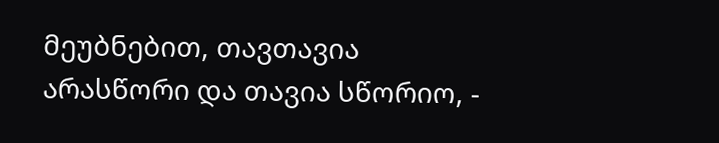მეუბნებით, თავთავია არასწორი და თავია სწორიო, -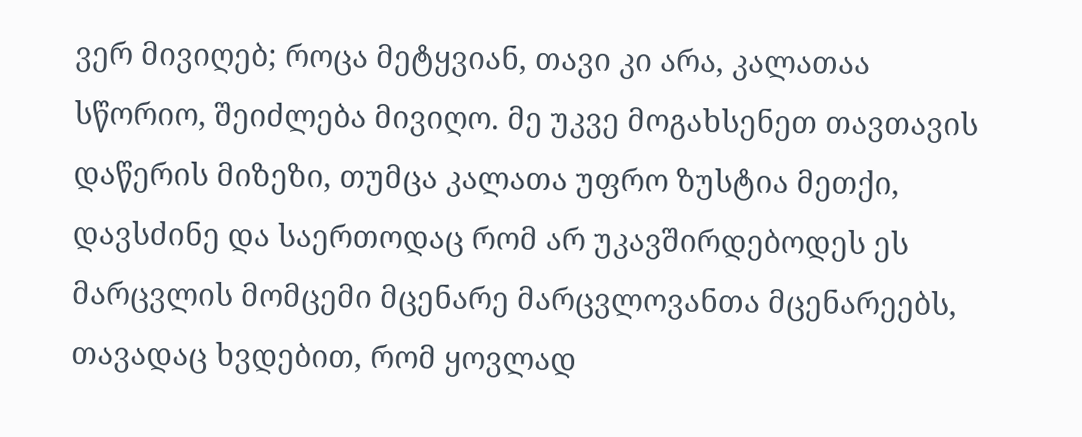ვერ მივიღებ; როცა მეტყვიან, თავი კი არა, კალათაა სწორიო, შეიძლება მივიღო. მე უკვე მოგახსენეთ თავთავის დაწერის მიზეზი, თუმცა კალათა უფრო ზუსტია მეთქი, დავსძინე და საერთოდაც რომ არ უკავშირდებოდეს ეს მარცვლის მომცემი მცენარე მარცვლოვანთა მცენარეებს, თავადაც ხვდებით, რომ ყოვლად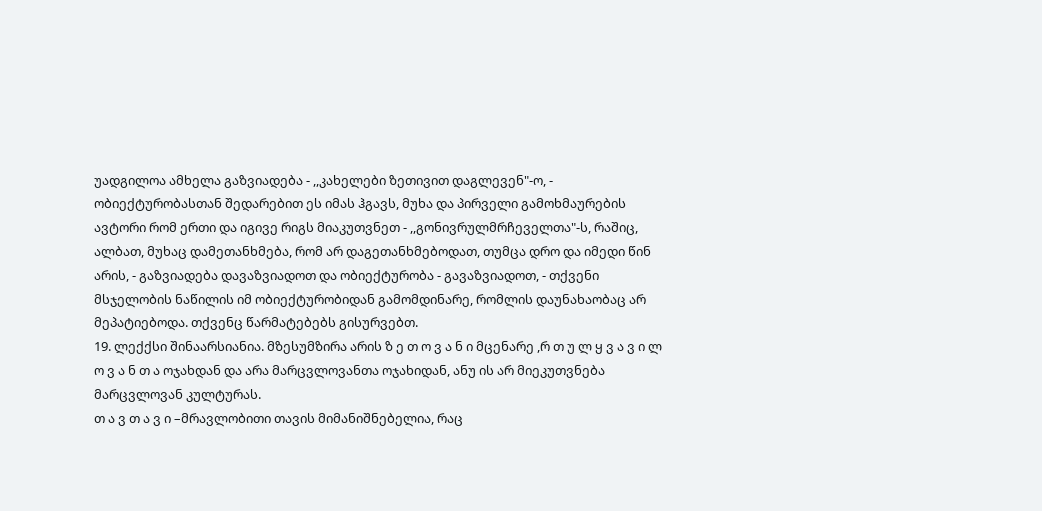უადგილოა ამხელა გაზვიადება - ,,კახელები ზეთივით დაგლევენ"-ო, - ობიექტურობასთან შედარებით ეს იმას ჰგავს, მუხა და პირველი გამოხმაურების ავტორი რომ ერთი და იგივე რიგს მიაკუთვნეთ - ,,გონივრულმრჩეველთა"-ს, რაშიც, ალბათ, მუხაც დამეთანხმება, რომ არ დაგეთანხმებოდათ, თუმცა დრო და იმედი წინ არის, - გაზვიადება დავაზვიადოთ და ობიექტურობა - გავაზვიადოთ, - თქვენი მსჯელობის ნაწილის იმ ობიექტურობიდან გამომდინარე, რომლის დაუნახაობაც არ მეპატიებოდა. თქვენც წარმატებებს გისურვებთ.
19. ლექქსი შინაარსიანია. მზესუმზირა არის ზ ე თ ო ვ ა ნ ი მცენარე ,რ თ უ ლ ყ ვ ა ვ ი ლ ო ვ ა ნ თ ა ოჯახდან და არა მარცვლოვანთა ოჯახიდან, ანუ ის არ მიეკუთვნება მარცვლოვან კულტურას.
თ ა ვ თ ა ვ ი –მრავლობითი თავის მიმანიშნებელია, რაც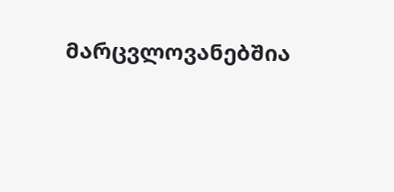მარცვლოვანებშია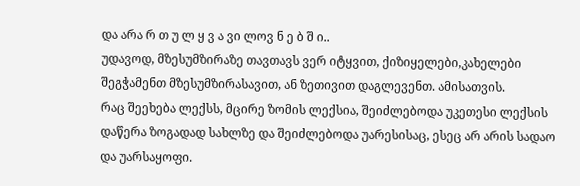და არა რ თ უ ლ ყ ვ ა ვი ლოვ ნ ე ბ შ ი..
უდავოდ, მზესუმზირაზე თავთავს ვერ იტყვით, ქიზიყელები,კახელები შეგჭამენთ მზესუმზირასავით, ან ზეთივით დაგლევენთ. ამისათვის.
რაც შეეხება ლექსს, მცირე ზომის ლექსია, შეიძლებოდა უკეთესი ლექსის დაწერა ზოგადად სახლზე და შეიძლებოდა უარესისაც, ესეც არ არის სადაო და უარსაყოფი.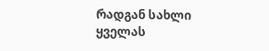რადგან სახლი ყველას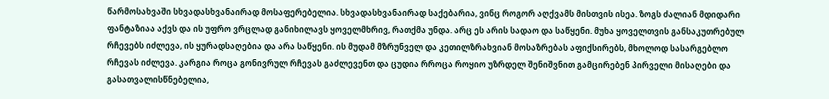წარმოსახვაში სხვადასხვანაირად მოსაფერებელია. სხვადასხვანაირად საქებარია, ვინც როგორ აღქვამს მისთვის ისეა. ზოგს ძალიან მდიდარი ფანტაზიაა აქვს და ის უფრო ვრცლად განიხილავს ყოველმხრივ, რათქმა უნდა. არც ეს არის სადაო და საწყენი. მუხა ყოველთვის განსაკუთრებულ რჩევებს იძლევა, ის ყურადსაღებია და არა საწყენი. ის მუდამ მზრუნველ და კეთილზრახვიან მოსაზრებას აფიქსირებს, მხოლოდ სასარგებლო რჩევას იძლევა. კარგია როცა გონივრულ რჩევას გაძლევენთ და ცუდია რროცა როყიო უზრდელ შენიშვნით გამცირებენ პირველი მისაღები და გასათვალისწნებელია,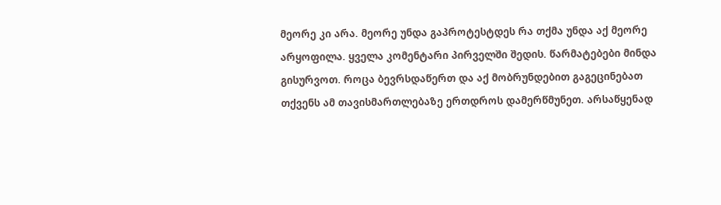მეორე კი არა. მეორე უნდა გაპროტესტდეს რა თქმა უნდა აქ მეორე არყოფილა. ყველა კომენტარი პირველში შედის. წარმატებები მინდა გისურვოთ. როცა ბევრსდაწერთ და აქ მობრუნდებით გაგეცინებათ თქვენს ამ თავისმართლებაზე ერთდროს დამერწმუნეთ. არსაწყენად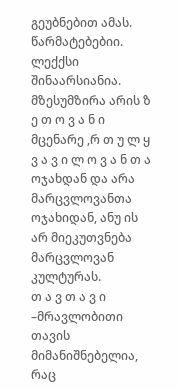გეუბნებით ამას. წარმატებებიი. ლექქსი შინაარსიანია. მზესუმზირა არის ზ ე თ ო ვ ა ნ ი მცენარე ,რ თ უ ლ ყ ვ ა ვ ი ლ ო ვ ა ნ თ ა ოჯახდან და არა მარცვლოვანთა ოჯახიდან, ანუ ის არ მიეკუთვნება მარცვლოვან კულტურას.
თ ა ვ თ ა ვ ი –მრავლობითი თავის მიმანიშნებელია, რაც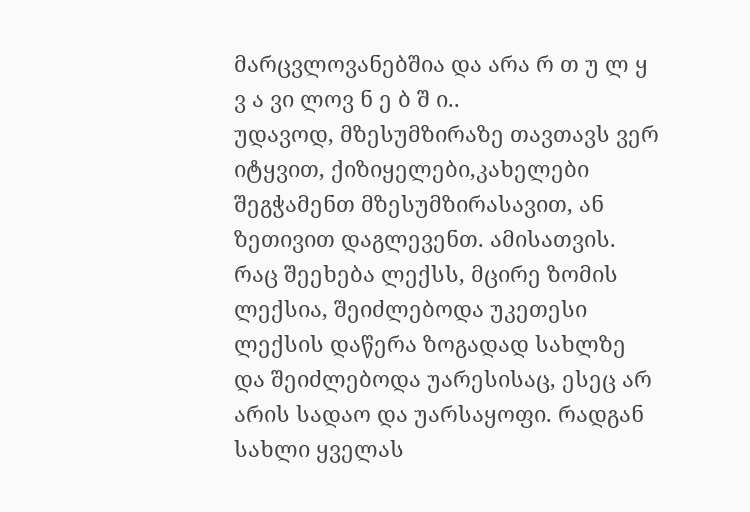მარცვლოვანებშია და არა რ თ უ ლ ყ ვ ა ვი ლოვ ნ ე ბ შ ი..
უდავოდ, მზესუმზირაზე თავთავს ვერ იტყვით, ქიზიყელები,კახელები შეგჭამენთ მზესუმზირასავით, ან ზეთივით დაგლევენთ. ამისათვის.
რაც შეეხება ლექსს, მცირე ზომის ლექსია, შეიძლებოდა უკეთესი ლექსის დაწერა ზოგადად სახლზე და შეიძლებოდა უარესისაც, ესეც არ არის სადაო და უარსაყოფი. რადგან სახლი ყველას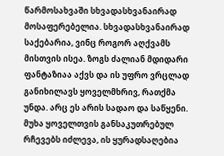წარმოსახვაში სხვადასხვანაირად მოსაფერებელია. სხვადასხვანაირად საქებარია, ვინც როგორ აღქვამს მისთვის ისეა. ზოგს ძალიან მდიდარი ფანტაზიაა აქვს და ის უფრო ვრცლად განიხილავს ყოველმხრივ, რათქმა უნდა. არც ეს არის სადაო და საწყენი. მუხა ყოველთვის განსაკუთრებულ რჩევებს იძლევა, ის ყურადსაღებია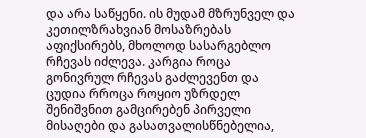და არა საწყენი. ის მუდამ მზრუნველ და კეთილზრახვიან მოსაზრებას აფიქსირებს, მხოლოდ სასარგებლო რჩევას იძლევა. კარგია როცა გონივრულ რჩევას გაძლევენთ და ცუდია რროცა როყიო უზრდელ შენიშვნით გამცირებენ პირველი მისაღები და გასათვალისწნებელია,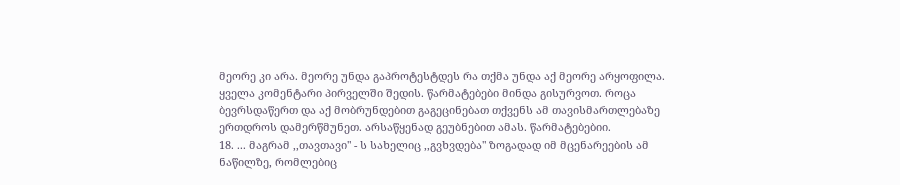მეორე კი არა. მეორე უნდა გაპროტესტდეს რა თქმა უნდა აქ მეორე არყოფილა. ყველა კომენტარი პირველში შედის. წარმატებები მინდა გისურვოთ. როცა ბევრსდაწერთ და აქ მობრუნდებით გაგეცინებათ თქვენს ამ თავისმართლებაზე ერთდროს დამერწმუნეთ. არსაწყენად გეუბნებით ამას. წარმატებებიი.
18. ... მაგრამ ,,თავთავი" - ს სახელიც ,,გვხვდება" ზოგადად იმ მცენარეების ამ ნაწილზე, რომლებიც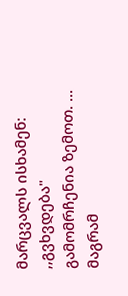მარცვალს ისხამენ: ,,გვხვდება" გამომრჩენია ზემოთ. ... მაგრამ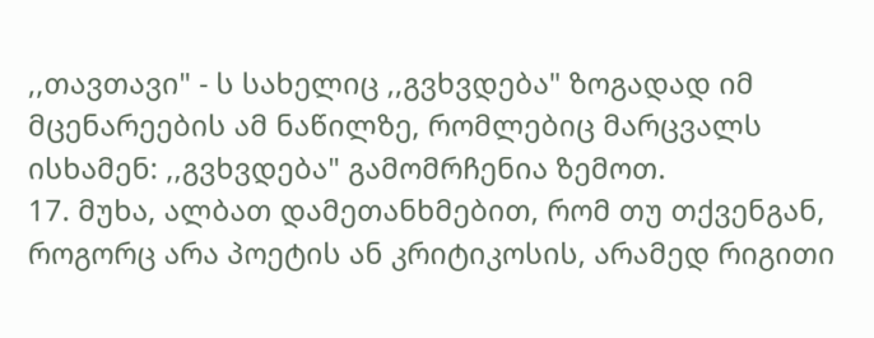,,თავთავი" - ს სახელიც ,,გვხვდება" ზოგადად იმ მცენარეების ამ ნაწილზე, რომლებიც მარცვალს ისხამენ: ,,გვხვდება" გამომრჩენია ზემოთ.
17. მუხა, ალბათ დამეთანხმებით, რომ თუ თქვენგან, როგორც არა პოეტის ან კრიტიკოსის, არამედ რიგითი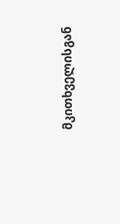მკითხველისგან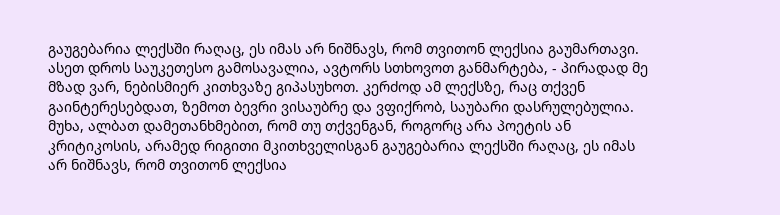გაუგებარია ლექსში რაღაც, ეს იმას არ ნიშნავს, რომ თვითონ ლექსია გაუმართავი. ასეთ დროს საუკეთესო გამოსავალია, ავტორს სთხოვოთ განმარტება, - პირადად მე მზად ვარ, ნებისმიერ კითხვაზე გიპასუხოთ. კერძოდ ამ ლექსზე, რაც თქვენ გაინტერესებდათ, ზემოთ ბევრი ვისაუბრე და ვფიქრობ, საუბარი დასრულებულია. მუხა, ალბათ დამეთანხმებით, რომ თუ თქვენგან, როგორც არა პოეტის ან კრიტიკოსის, არამედ რიგითი მკითხველისგან გაუგებარია ლექსში რაღაც, ეს იმას არ ნიშნავს, რომ თვითონ ლექსია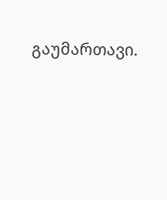გაუმართავი.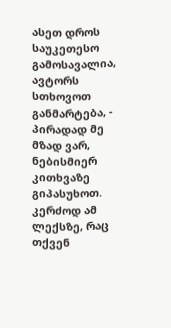ასეთ დროს საუკეთესო გამოსავალია, ავტორს სთხოვოთ განმარტება, - პირადად მე მზად ვარ, ნებისმიერ კითხვაზე გიპასუხოთ. კერძოდ ამ ლექსზე, რაც თქვენ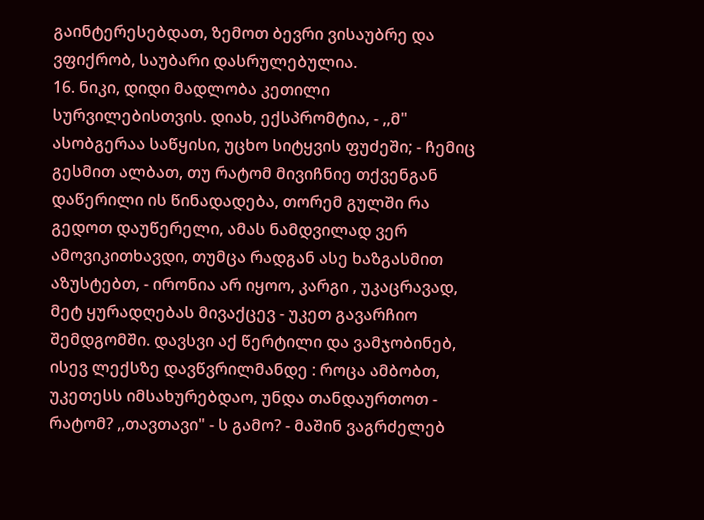გაინტერესებდათ, ზემოთ ბევრი ვისაუბრე და ვფიქრობ, საუბარი დასრულებულია.
16. ნიკი, დიდი მადლობა კეთილი სურვილებისთვის. დიახ, ექსპრომტია, - ,,მ" ასობგერაა საწყისი, უცხო სიტყვის ფუძეში; - ჩემიც გესმით ალბათ, თუ რატომ მივიჩნიე თქვენგან დაწერილი ის წინადადება, თორემ გულში რა გედოთ დაუწერელი, ამას ნამდვილად ვერ ამოვიკითხავდი, თუმცა რადგან ასე ხაზგასმით აზუსტებთ, - ირონია არ იყოო, კარგი , უკაცრავად, მეტ ყურადღებას მივაქცევ - უკეთ გავარჩიო შემდგომში. დავსვი აქ წერტილი და ვამჯობინებ, ისევ ლექსზე დავწვრილმანდე : როცა ამბობთ, უკეთესს იმსახურებდაო, უნდა თანდაურთოთ - რატომ? ,,თავთავი" - ს გამო? - მაშინ ვაგრძელებ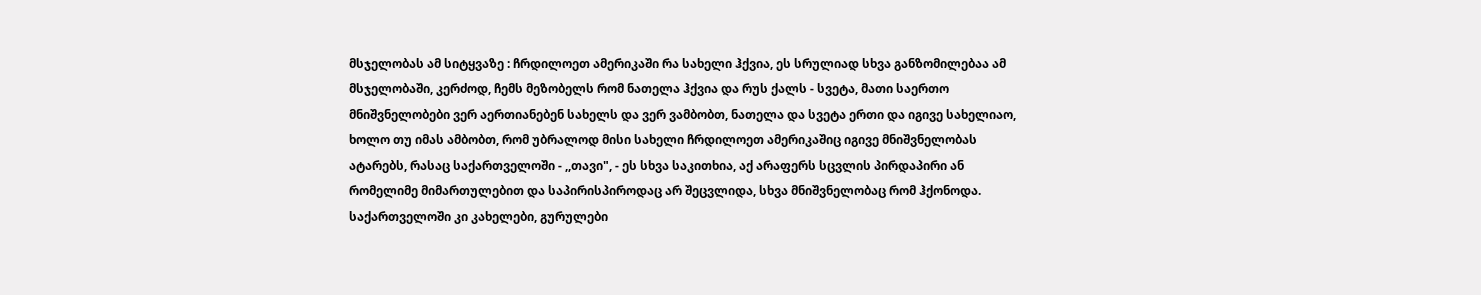მსჯელობას ამ სიტყვაზე : ჩრდილოეთ ამერიკაში რა სახელი ჰქვია, ეს სრულიად სხვა განზომილებაა ამ მსჯელობაში, კერძოდ, ჩემს მეზობელს რომ ნათელა ჰქვია და რუს ქალს - სვეტა, მათი საერთო მნიშვნელობები ვერ აერთიანებენ სახელს და ვერ ვამბობთ, ნათელა და სვეტა ერთი და იგივე სახელიაო, ხოლო თუ იმას ამბობთ, რომ უბრალოდ მისი სახელი ჩრდილოეთ ამერიკაშიც იგივე მნიშვნელობას ატარებს, რასაც საქართველოში - ,,თავი", - ეს სხვა საკითხია, აქ არაფერს სცვლის პირდაპირი ან რომელიმე მიმართულებით და საპირისპიროდაც არ შეცვლიდა, სხვა მნიშვნელობაც რომ ჰქონოდა. საქართველოში კი კახელები, გურულები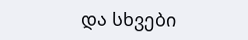და სხვები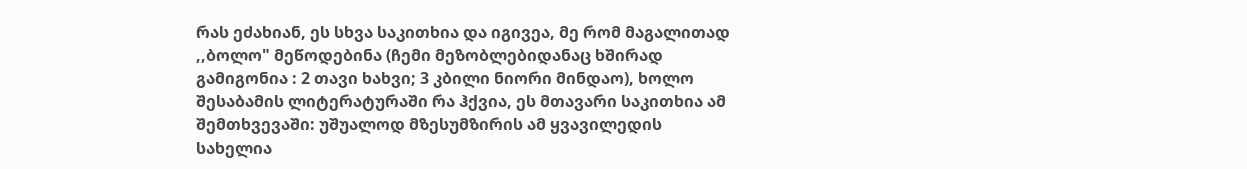რას ეძახიან, ეს სხვა საკითხია და იგივეა, მე რომ მაგალითად ,,ბოლო" მეწოდებინა (ჩემი მეზობლებიდანაც ხშირად გამიგონია : 2 თავი ხახვი; 3 კბილი ნიორი მინდაო), ხოლო შესაბამის ლიტერატურაში რა ჰქვია, ეს მთავარი საკითხია ამ შემთხვევაში: უშუალოდ მზესუმზირის ამ ყვავილედის სახელია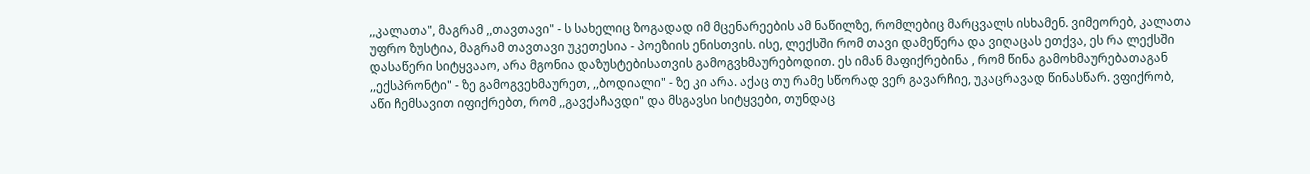,,კალათა", მაგრამ ,,თავთავი" - ს სახელიც ზოგადად იმ მცენარეების ამ ნაწილზე, რომლებიც მარცვალს ისხამენ. ვიმეორებ, კალათა უფრო ზუსტია, მაგრამ თავთავი უკეთესია - პოეზიის ენისთვის. ისე, ლექსში რომ თავი დამეწერა და ვიღაცას ეთქვა, ეს რა ლექსში დასაწერი სიტყვააო, არა მგონია დაზუსტებისათვის გამოგვხმაურებოდით. ეს იმან მაფიქრებინა , რომ წინა გამოხმაურებათაგან ,,ექსპრონტი" - ზე გამოგვეხმაურეთ, ,,ბოდიალი" - ზე კი არა. აქაც თუ რამე სწორად ვერ გავარჩიე, უკაცრავად წინასწარ. ვფიქრობ, აწი ჩემსავით იფიქრებთ, რომ ,,გავქაჩავდი" და მსგავსი სიტყვები, თუნდაც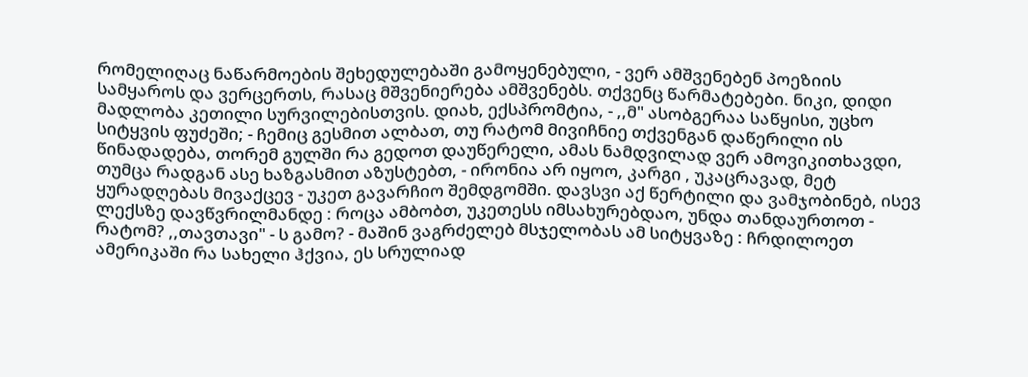რომელიღაც ნაწარმოების შეხედულებაში გამოყენებული, - ვერ ამშვენებენ პოეზიის სამყაროს და ვერცერთს, რასაც მშვენიერება ამშვენებს. თქვენც წარმატებები. ნიკი, დიდი მადლობა კეთილი სურვილებისთვის. დიახ, ექსპრომტია, - ,,მ" ასობგერაა საწყისი, უცხო სიტყვის ფუძეში; - ჩემიც გესმით ალბათ, თუ რატომ მივიჩნიე თქვენგან დაწერილი ის წინადადება, თორემ გულში რა გედოთ დაუწერელი, ამას ნამდვილად ვერ ამოვიკითხავდი, თუმცა რადგან ასე ხაზგასმით აზუსტებთ, - ირონია არ იყოო, კარგი , უკაცრავად, მეტ ყურადღებას მივაქცევ - უკეთ გავარჩიო შემდგომში. დავსვი აქ წერტილი და ვამჯობინებ, ისევ ლექსზე დავწვრილმანდე : როცა ამბობთ, უკეთესს იმსახურებდაო, უნდა თანდაურთოთ - რატომ? ,,თავთავი" - ს გამო? - მაშინ ვაგრძელებ მსჯელობას ამ სიტყვაზე : ჩრდილოეთ ამერიკაში რა სახელი ჰქვია, ეს სრულიად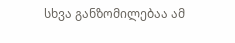სხვა განზომილებაა ამ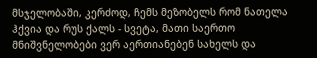მსჯელობაში, კერძოდ, ჩემს მეზობელს რომ ნათელა ჰქვია და რუს ქალს - სვეტა, მათი საერთო მნიშვნელობები ვერ აერთიანებენ სახელს და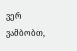ვერ ვამბობთ,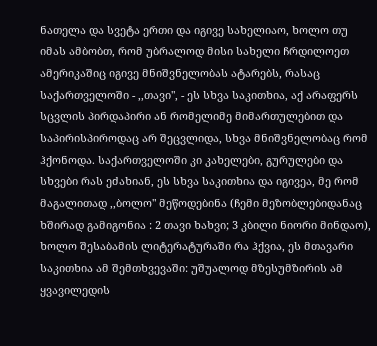ნათელა და სვეტა ერთი და იგივე სახელიაო, ხოლო თუ იმას ამბობთ, რომ უბრალოდ მისი სახელი ჩრდილოეთ ამერიკაშიც იგივე მნიშვნელობას ატარებს, რასაც საქართველოში - ,,თავი", - ეს სხვა საკითხია, აქ არაფერს სცვლის პირდაპირი ან რომელიმე მიმართულებით და საპირისპიროდაც არ შეცვლიდა, სხვა მნიშვნელობაც რომ ჰქონოდა. საქართველოში კი კახელები, გურულები და სხვები რას ეძახიან, ეს სხვა საკითხია და იგივეა, მე რომ მაგალითად ,,ბოლო" მეწოდებინა (ჩემი მეზობლებიდანაც ხშირად გამიგონია : 2 თავი ხახვი; 3 კბილი ნიორი მინდაო), ხოლო შესაბამის ლიტერატურაში რა ჰქვია, ეს მთავარი საკითხია ამ შემთხვევაში: უშუალოდ მზესუმზირის ამ ყვავილედის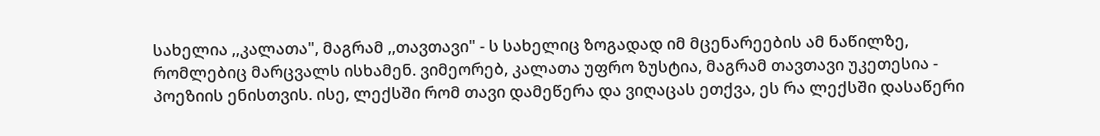სახელია ,,კალათა", მაგრამ ,,თავთავი" - ს სახელიც ზოგადად იმ მცენარეების ამ ნაწილზე, რომლებიც მარცვალს ისხამენ. ვიმეორებ, კალათა უფრო ზუსტია, მაგრამ თავთავი უკეთესია - პოეზიის ენისთვის. ისე, ლექსში რომ თავი დამეწერა და ვიღაცას ეთქვა, ეს რა ლექსში დასაწერი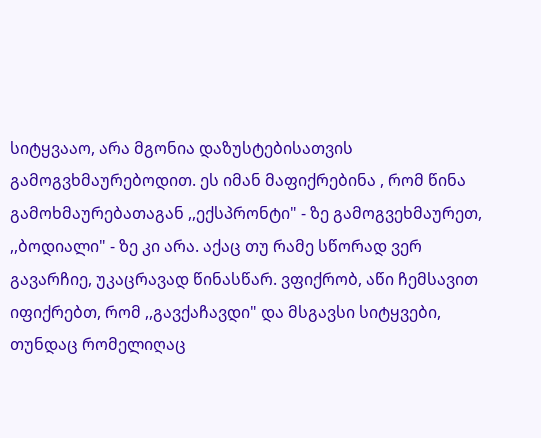სიტყვააო, არა მგონია დაზუსტებისათვის გამოგვხმაურებოდით. ეს იმან მაფიქრებინა , რომ წინა გამოხმაურებათაგან ,,ექსპრონტი" - ზე გამოგვეხმაურეთ, ,,ბოდიალი" - ზე კი არა. აქაც თუ რამე სწორად ვერ გავარჩიე, უკაცრავად წინასწარ. ვფიქრობ, აწი ჩემსავით იფიქრებთ, რომ ,,გავქაჩავდი" და მსგავსი სიტყვები, თუნდაც რომელიღაც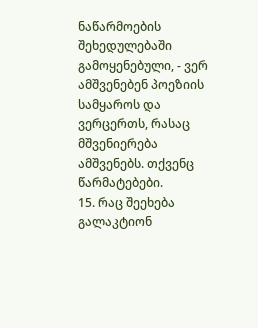ნაწარმოების შეხედულებაში გამოყენებული, - ვერ ამშვენებენ პოეზიის სამყაროს და ვერცერთს, რასაც მშვენიერება ამშვენებს. თქვენც წარმატებები.
15. რაც შეეხება გალაკტიონ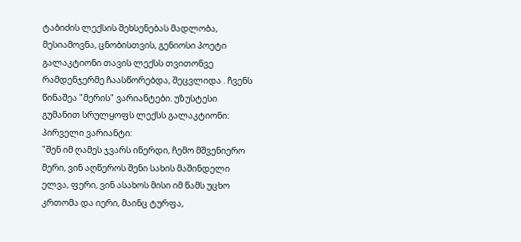ტაბიძის ლექსის შეხსენებას მადლობა, მესიამოვნა, ცნობისთვის, გენიოსი პოეტი გალაკტიონი თავის ლექსს თვითონვე რამდენჯერმე ჩაასწორებდა, შეცვლიდა . ჩვენს წინაშეა "მერის" ვარიანტები. უზუსტესი გუმანით სრულყოფს ლექსს გალაკტიონი: პირველი ვარიანტი:
"შენ იმ ღამეს ჯვარს იწერდი, ჩემო მშვენიერო მერი, ვინ აღწეროს შენი სახის მაშინდელი ელვა, ფერი, ვინ ასახოს მისი იმ წამს უცხო კრთომა და იერი, მაინც ტურფა,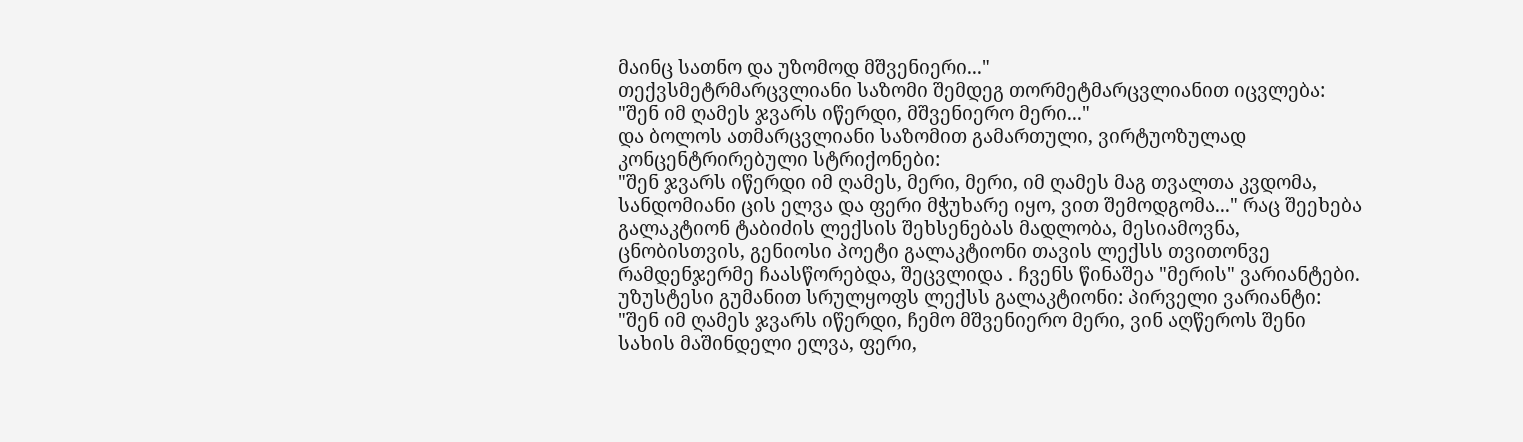მაინც სათნო და უზომოდ მშვენიერი..."
თექვსმეტრმარცვლიანი საზომი შემდეგ თორმეტმარცვლიანით იცვლება:
"შენ იმ ღამეს ჯვარს იწერდი, მშვენიერო მერი..."
და ბოლოს ათმარცვლიანი საზომით გამართული, ვირტუოზულად კონცენტრირებული სტრიქონები:
"შენ ჯვარს იწერდი იმ ღამეს, მერი, მერი, იმ ღამეს მაგ თვალთა კვდომა, სანდომიანი ცის ელვა და ფერი მჭუხარე იყო, ვით შემოდგომა..." რაც შეეხება გალაკტიონ ტაბიძის ლექსის შეხსენებას მადლობა, მესიამოვნა, ცნობისთვის, გენიოსი პოეტი გალაკტიონი თავის ლექსს თვითონვე რამდენჯერმე ჩაასწორებდა, შეცვლიდა . ჩვენს წინაშეა "მერის" ვარიანტები. უზუსტესი გუმანით სრულყოფს ლექსს გალაკტიონი: პირველი ვარიანტი:
"შენ იმ ღამეს ჯვარს იწერდი, ჩემო მშვენიერო მერი, ვინ აღწეროს შენი სახის მაშინდელი ელვა, ფერი,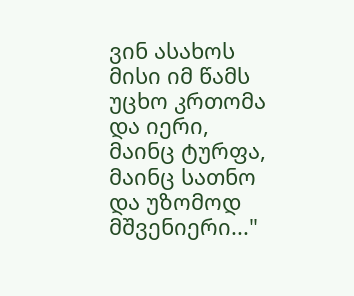ვინ ასახოს მისი იმ წამს უცხო კრთომა და იერი, მაინც ტურფა, მაინც სათნო და უზომოდ მშვენიერი..."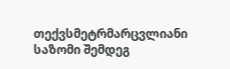თექვსმეტრმარცვლიანი საზომი შემდეგ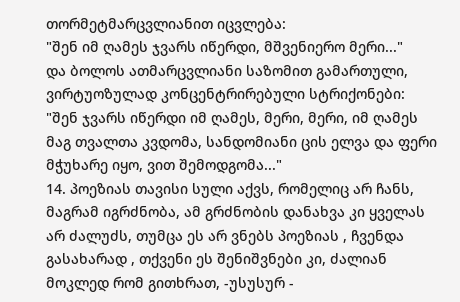თორმეტმარცვლიანით იცვლება:
"შენ იმ ღამეს ჯვარს იწერდი, მშვენიერო მერი..."
და ბოლოს ათმარცვლიანი საზომით გამართული, ვირტუოზულად კონცენტრირებული სტრიქონები:
"შენ ჯვარს იწერდი იმ ღამეს, მერი, მერი, იმ ღამეს მაგ თვალთა კვდომა, სანდომიანი ცის ელვა და ფერი მჭუხარე იყო, ვით შემოდგომა..."
14. პოეზიას თავისი სული აქვს, რომელიც არ ჩანს, მაგრამ იგრძნობა, ამ გრძნობის დანახვა კი ყველას არ ძალუძს, თუმცა ეს არ ვნებს პოეზიას , ჩვენდა გასახარად , თქვენი ეს შენიშვნები კი, ძალიან მოკლედ რომ გითხრათ, -უსუსურ -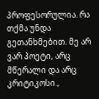პროფესორულია. რა თქმა უნდა გეთანხმებით. მე არ ვარ პოეტი, არც მწერალი და არც კრიტიკოსი.,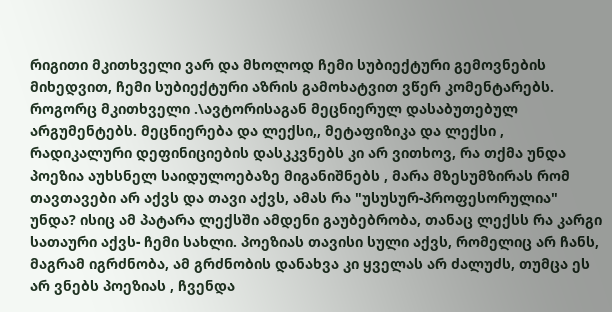რიგითი მკითხველი ვარ და მხოლოდ ჩემი სუბიექტური გემოვნების მიხედვით, ჩემი სუბიექტური აზრის გამოხატვით ვწერ კომენტარებს. როგორც მკითხველი .\ავტორისაგან მეცნიერულ დასაბუთებულ არგუმენტებს. მეცნიერება და ლექსი,, მეტაფიზიკა და ლექსი , რადიკალური დეფინიციების დასკკვნებს კი არ ვითხოვ, რა თქმა უნდა პოეზია აუხსნელ საიდულოებაზე მიგანიშნებს , მარა მზესუმზირას რომ თავთავები არ აქვს და თავი აქვს, ამას რა "უსუსურ-პროფესორულია" უნდა? ისიც ამ პატარა ლექსში ამდენი გაუბებრობა, თანაც ლექსს რა კარგი სათაური აქვს- ჩემი სახლი. პოეზიას თავისი სული აქვს, რომელიც არ ჩანს, მაგრამ იგრძნობა, ამ გრძნობის დანახვა კი ყველას არ ძალუძს, თუმცა ეს არ ვნებს პოეზიას , ჩვენდა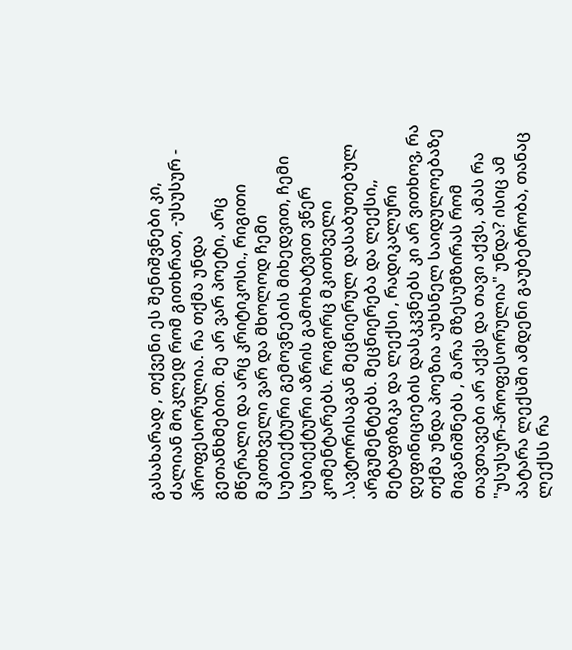გასახარად , თქვენი ეს შენიშვნები კი, ძალიან მოკლედ რომ გითხრათ, -უსუსურ - პროფესორულია. რა თქმა უნდა გეთანხმებით. მე არ ვარ პოეტი, არც მწერალი და არც კრიტიკოსი., რიგითი მკითხველი ვარ და მხოლოდ ჩემი სუბიექტური გემოვნების მიხედვით, ჩემი სუბიექტური აზრის გამოხატვით ვწერ კომენტარებს. როგორც მკითხველი .\ავტორისაგან მეცნიერულ დასაბუთებულ არგუმენტებს. მეცნიერება და ლექსი,, მეტაფიზიკა და ლექსი , რადიკალური დეფინიციების დასკკვნებს კი არ ვითხოვ, რა თქმა უნდა პოეზია აუხსნელ საიდულოებაზე მიგანიშნებს , მარა მზესუმზირას რომ თავთავები არ აქვს და თავი აქვს, ამას რა "უსუსურ-პროფესორულია" უნდა? ისიც ამ პატარა ლექსში ამდენი გაუბებრობა, თანაც ლექსს რა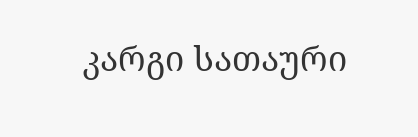კარგი სათაური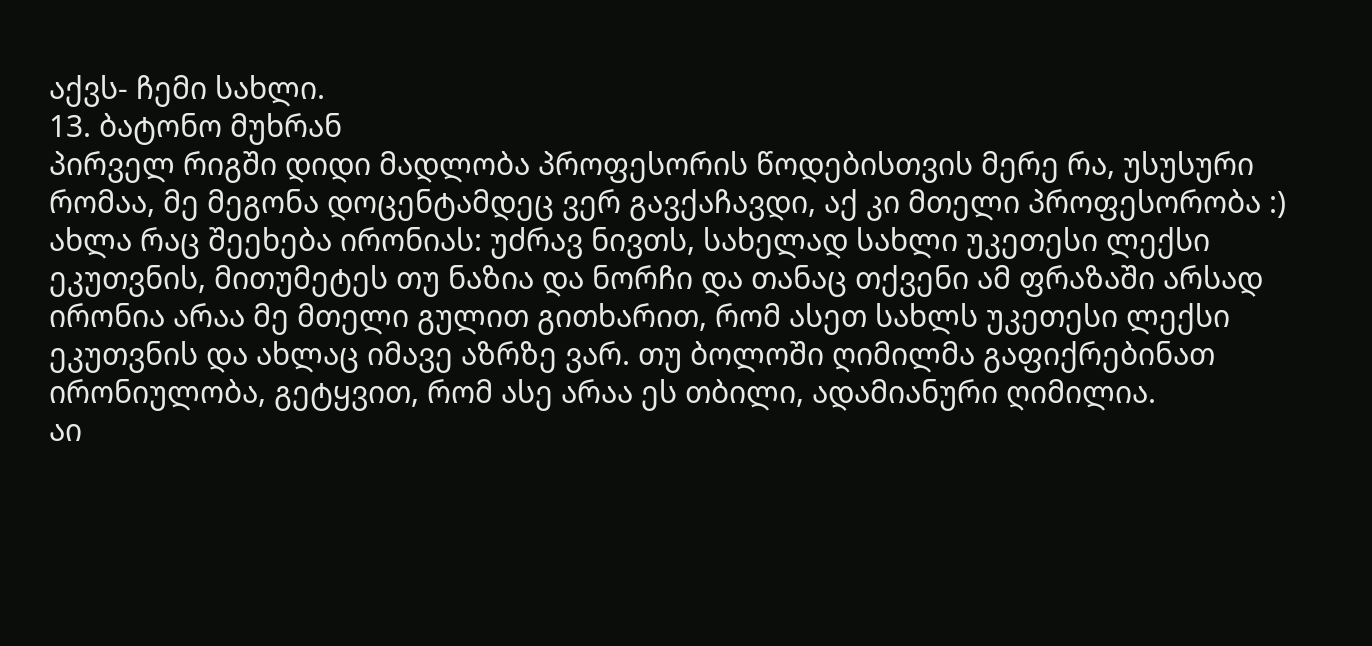აქვს- ჩემი სახლი.
13. ბატონო მუხრან
პირველ რიგში დიდი მადლობა პროფესორის წოდებისთვის მერე რა, უსუსური რომაა, მე მეგონა დოცენტამდეც ვერ გავქაჩავდი, აქ კი მთელი პროფესორობა :)
ახლა რაც შეეხება ირონიას: უძრავ ნივთს, სახელად სახლი უკეთესი ლექსი ეკუთვნის, მითუმეტეს თუ ნაზია და ნორჩი და თანაც თქვენი ამ ფრაზაში არსად ირონია არაა მე მთელი გულით გითხარით, რომ ასეთ სახლს უკეთესი ლექსი ეკუთვნის და ახლაც იმავე აზრზე ვარ. თუ ბოლოში ღიმილმა გაფიქრებინათ ირონიულობა, გეტყვით, რომ ასე არაა ეს თბილი, ადამიანური ღიმილია.
აი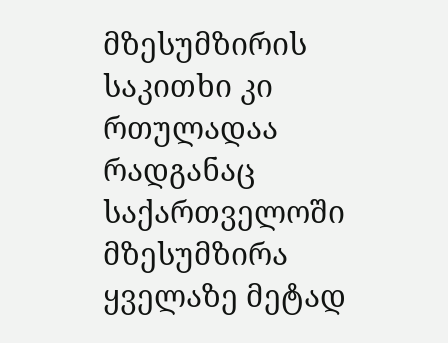მზესუმზირის საკითხი კი რთულადაა რადგანაც საქართველოში მზესუმზირა ყველაზე მეტად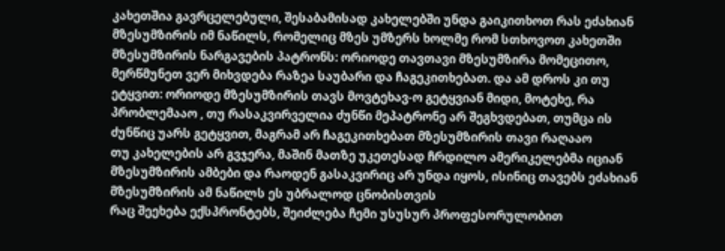კახეთშია გავრცელებული, შესაბამისად კახელებში უნდა გაიკითხოთ რას ეძახიან მზესუმზირის იმ ნაწილს, რომელიც მზეს უმზერს ხოლმე რომ სთხოვოთ კახეთში მზესუმზირის ნარგავების პატრონს: ორიოდე თავთავი მზესუმზირა მომეცითო, მერწმუნეთ ვერ მიხვდება რაზეა საუბარი და ჩაგეკითხებათ. და ამ დროს კი თუ ეტყვით: ორიოდე მზესუმზირის თავს მოვტეხავ-ო გეტყვიან მიდი, მოტეხე, რა პრობლემააო , თუ რასაკვირველია ძუნწი მეპატრონე არ შეგხვდებათ, თუმცა ის ძუნწიც უარს გეტყვით, მაგრამ არ ჩაგეკითხებათ მზესუმზირის თავი რაღააო
თუ კახელების არ გვჯერა, მაშინ მათზე უკეთესად ჩრდილო ამერიკელებმა იციან მზესუმზირის ამბები და რაოდენ გასაკვირიც არ უნდა იყოს, ისინიც თავებს ეძახიან მზესუმზირის ამ ნაწილს ეს უბრალოდ ცნობისთვის
რაც შეეხება ექსპრონტებს, შეიძლება ჩემი უსუსურ პროფესორულობით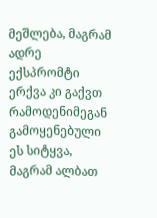მეშლება, მაგრამ ადრე ექსპრომტი ერქვა კი გაქვთ რამოდენიმეგან გამოყენებული ეს სიტყვა, მაგრამ ალბათ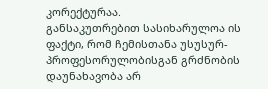კორექტურაა.
განსაკუთრებით სასიხარულოა ის ფაქტი, რომ ჩემისთანა უსუსურ-პროფესორულობისგან გრძნობის დაუნახავობა არ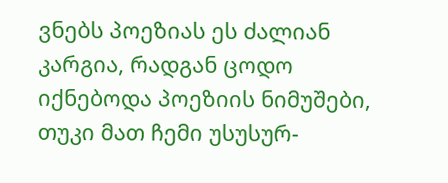ვნებს პოეზიას ეს ძალიან კარგია, რადგან ცოდო იქნებოდა პოეზიის ნიმუშები, თუკი მათ ჩემი უსუსურ-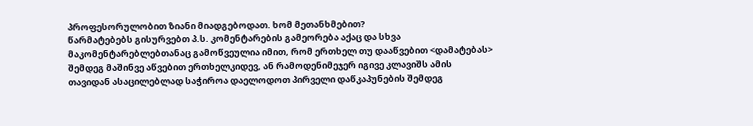პროფესორულობით ზიანი მიადგებოდათ. ხომ მეთანხმებით?
წარმატებებს გისურვებთ პ.ს. კომენტარების გამეორება აქაც და სხვა მაკომენტარებლებთანაც გამოწვეულია იმით, რომ ერთხელ თუ დააწვებით <დამატებას> შემდეგ მაშინვე აწვებით ერთხელკიდევ, ან რამოდენიმეჯერ იგივე კლავიშს ამის თავიდან ასაცილებლად საჭიროა დაელოდოთ პირველი დაწკაპუნების შემდეგ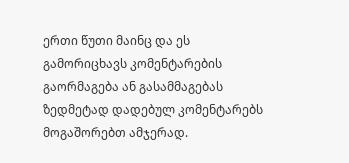ერთი წუთი მაინც და ეს გამორიცხავს კომენტარების გაორმაგება ან გასამმაგებას ზედმეტად დადებულ კომენტარებს მოგაშორებთ ამჯერად.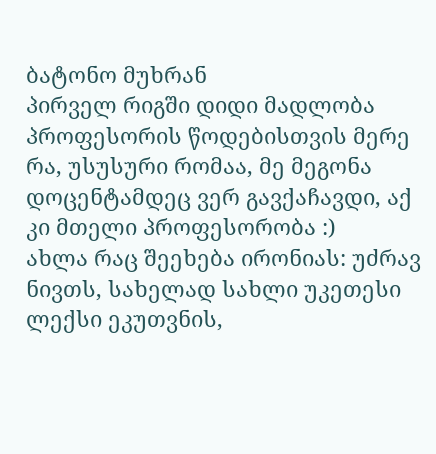ბატონო მუხრან
პირველ რიგში დიდი მადლობა პროფესორის წოდებისთვის მერე რა, უსუსური რომაა, მე მეგონა დოცენტამდეც ვერ გავქაჩავდი, აქ კი მთელი პროფესორობა :)
ახლა რაც შეეხება ირონიას: უძრავ ნივთს, სახელად სახლი უკეთესი ლექსი ეკუთვნის,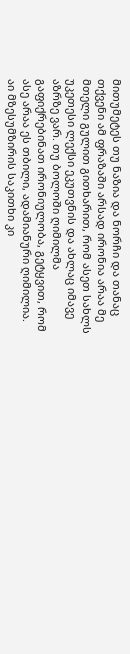მითუმეტეს თუ ნაზია და ნორჩი და თანაც თქვენი ამ ფრაზაში არსად ირონია არაა მე მთელი გულით გითხარით, რომ ასეთ სახლს უკეთესი ლექსი ეკუთვნის და ახლაც იმავე აზრზე ვარ. თუ ბოლოში ღიმილმა გაფიქრებინათ ირონიულობა, გეტყვით, რომ ასე არაა ეს თბილი, ადამიანური ღიმილია.
აი მზესუმზირის საკითხი კი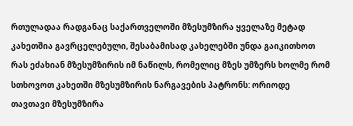რთულადაა რადგანაც საქართველოში მზესუმზირა ყველაზე მეტად კახეთშია გავრცელებული, შესაბამისად კახელებში უნდა გაიკითხოთ რას ეძახიან მზესუმზირის იმ ნაწილს, რომელიც მზეს უმზერს ხოლმე რომ სთხოვოთ კახეთში მზესუმზირის ნარგავების პატრონს: ორიოდე თავთავი მზესუმზირა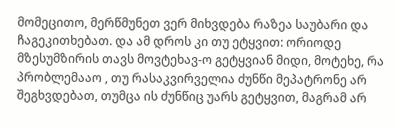მომეცითო, მერწმუნეთ ვერ მიხვდება რაზეა საუბარი და ჩაგეკითხებათ. და ამ დროს კი თუ ეტყვით: ორიოდე მზესუმზირის თავს მოვტეხავ-ო გეტყვიან მიდი, მოტეხე, რა პრობლემააო , თუ რასაკვირველია ძუნწი მეპატრონე არ შეგხვდებათ, თუმცა ის ძუნწიც უარს გეტყვით, მაგრამ არ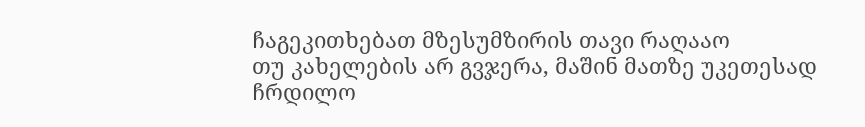ჩაგეკითხებათ მზესუმზირის თავი რაღააო
თუ კახელების არ გვჯერა, მაშინ მათზე უკეთესად ჩრდილო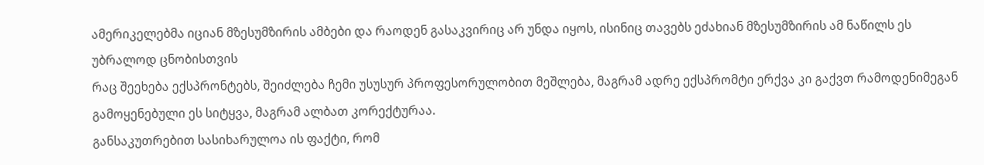ამერიკელებმა იციან მზესუმზირის ამბები და რაოდენ გასაკვირიც არ უნდა იყოს, ისინიც თავებს ეძახიან მზესუმზირის ამ ნაწილს ეს უბრალოდ ცნობისთვის
რაც შეეხება ექსპრონტებს, შეიძლება ჩემი უსუსურ პროფესორულობით მეშლება, მაგრამ ადრე ექსპრომტი ერქვა კი გაქვთ რამოდენიმეგან გამოყენებული ეს სიტყვა, მაგრამ ალბათ კორექტურაა.
განსაკუთრებით სასიხარულოა ის ფაქტი, რომ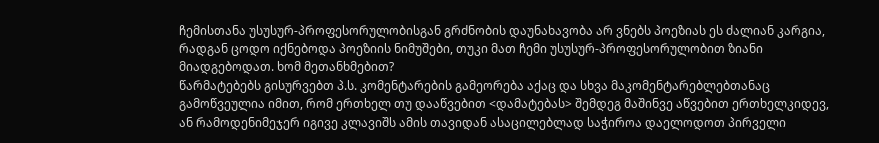ჩემისთანა უსუსურ-პროფესორულობისგან გრძნობის დაუნახავობა არ ვნებს პოეზიას ეს ძალიან კარგია, რადგან ცოდო იქნებოდა პოეზიის ნიმუშები, თუკი მათ ჩემი უსუსურ-პროფესორულობით ზიანი მიადგებოდათ. ხომ მეთანხმებით?
წარმატებებს გისურვებთ პ.ს. კომენტარების გამეორება აქაც და სხვა მაკომენტარებლებთანაც გამოწვეულია იმით, რომ ერთხელ თუ დააწვებით <დამატებას> შემდეგ მაშინვე აწვებით ერთხელკიდევ, ან რამოდენიმეჯერ იგივე კლავიშს ამის თავიდან ასაცილებლად საჭიროა დაელოდოთ პირველი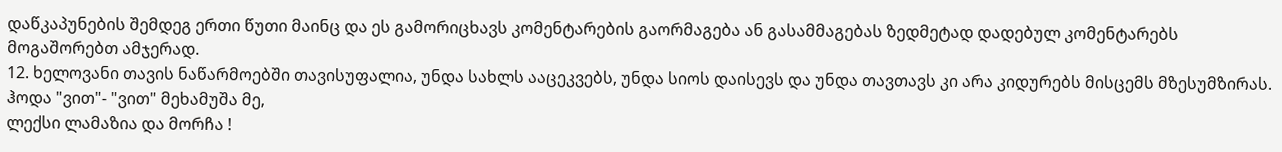დაწკაპუნების შემდეგ ერთი წუთი მაინც და ეს გამორიცხავს კომენტარების გაორმაგება ან გასამმაგებას ზედმეტად დადებულ კომენტარებს მოგაშორებთ ამჯერად.
12. ხელოვანი თავის ნაწარმოებში თავისუფალია, უნდა სახლს ააცეკვებს, უნდა სიოს დაისევს და უნდა თავთავს კი არა კიდურებს მისცემს მზესუმზირას.
ჰოდა "ვით"- "ვით" მეხამუშა მე,
ლექსი ლამაზია და მორჩა !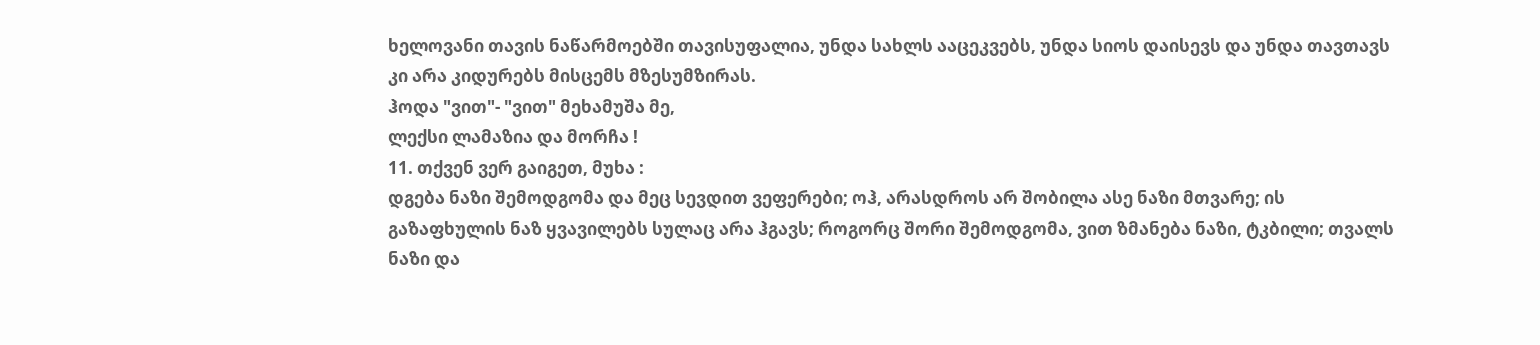ხელოვანი თავის ნაწარმოებში თავისუფალია, უნდა სახლს ააცეკვებს, უნდა სიოს დაისევს და უნდა თავთავს კი არა კიდურებს მისცემს მზესუმზირას.
ჰოდა "ვით"- "ვით" მეხამუშა მე,
ლექსი ლამაზია და მორჩა !
11. თქვენ ვერ გაიგეთ, მუხა :
დგება ნაზი შემოდგომა და მეც სევდით ვეფერები; ოჰ, არასდროს არ შობილა ასე ნაზი მთვარე; ის გაზაფხულის ნაზ ყვავილებს სულაც არა ჰგავს; როგორც შორი შემოდგომა, ვით ზმანება ნაზი, ტკბილი; თვალს ნაზი და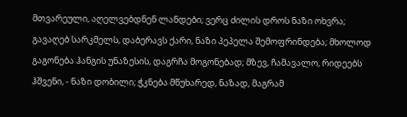მთვარეული, აღელვებდნენ ლანდები; ვერც ძილის დროს ნაზი ოხვრა; გავაღებ სარკმელს, დაბერავს ქარი, ნაზი პეპელა შემოფრინდება; მხოლოდ გაგონება ჰანგის უნაზესის, დაგრჩა მოგონებად; მზევ, ჩამავალო, რიდეებს ჰშვენი, - ნაზი დობილი; ჭკნება მწუხარედ, ნაზად, მაგრამ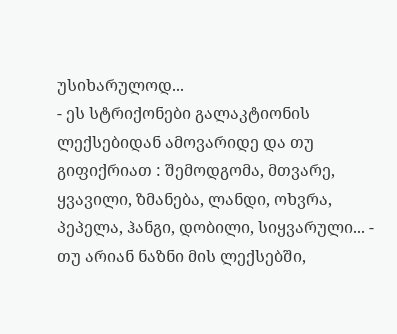უსიხარულოდ...
- ეს სტრიქონები გალაკტიონის ლექსებიდან ამოვარიდე და თუ გიფიქრიათ : შემოდგომა, მთვარე, ყვავილი, ზმანება, ლანდი, ოხვრა, პეპელა, ჰანგი, დობილი, სიყვარული... - თუ არიან ნაზნი მის ლექსებში,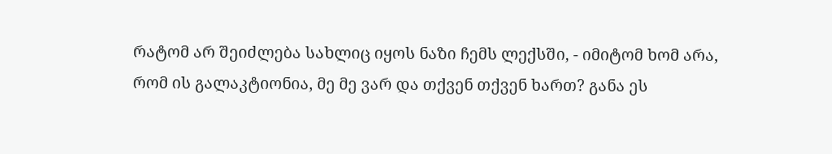რატომ არ შეიძლება სახლიც იყოს ნაზი ჩემს ლექსში, - იმიტომ ხომ არა, რომ ის გალაკტიონია, მე მე ვარ და თქვენ თქვენ ხართ? განა ეს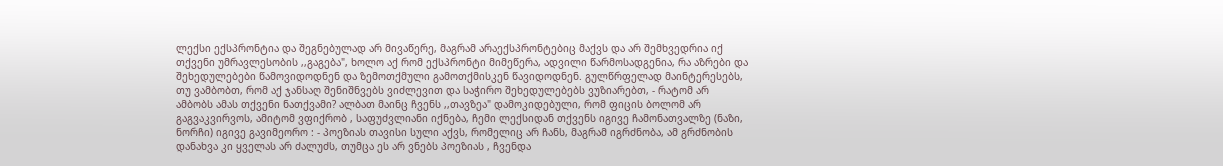ლექსი ექსპრონტია და შეგნებულად არ მივაწერე, მაგრამ არაექსპრონტებიც მაქვს და არ შემხვედრია იქ თქვენი უმრავლესობის ,,გაგება", ხოლო აქ რომ ექსპრონტი მიმეწერა, ადვილი წარმოსადგენია, რა აზრები და შეხედულებები წამოვიდოდნენ და ზემოთქმული გამოთქმისკენ წავიდოდნენ. გულწრფელად მაინტერესებს, თუ ვამბობთ, რომ აქ ჯანსაღ შენიშნვებს ვიძლევით და საჭირო შეხედულებებს ვუზიარებთ, - რატომ არ ამბობს ამას თქვენი ნათქვამი? ალბათ მაინც ჩვენს ,,თავზეა" დამოკიდებული, რომ ფიცის ბოლომ არ გაგვაკვირვოს, ამიტომ ვფიქრობ , საფუძვლიანი იქნება, ჩემი ლექსიდან თქვენს იგივე ჩამონათვალზე (ნაზი, ნორჩი) იგივე გავიმეორო : - პოეზიას თავისი სული აქვს, რომელიც არ ჩანს, მაგრამ იგრძნობა, ამ გრძნობის დანახვა კი ყველას არ ძალუძს, თუმცა ეს არ ვნებს პოეზიას , ჩვენდა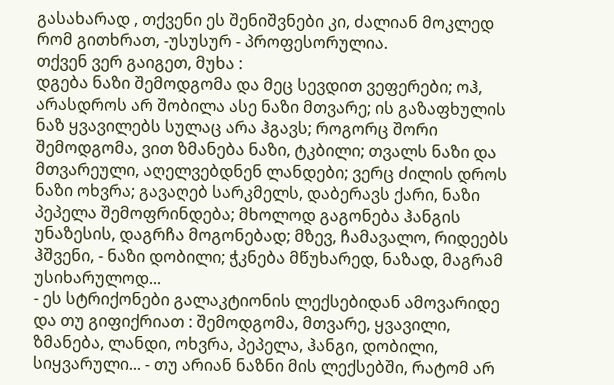გასახარად , თქვენი ეს შენიშვნები კი, ძალიან მოკლედ რომ გითხრათ, -უსუსურ - პროფესორულია.
თქვენ ვერ გაიგეთ, მუხა :
დგება ნაზი შემოდგომა და მეც სევდით ვეფერები; ოჰ, არასდროს არ შობილა ასე ნაზი მთვარე; ის გაზაფხულის ნაზ ყვავილებს სულაც არა ჰგავს; როგორც შორი შემოდგომა, ვით ზმანება ნაზი, ტკბილი; თვალს ნაზი და მთვარეული, აღელვებდნენ ლანდები; ვერც ძილის დროს ნაზი ოხვრა; გავაღებ სარკმელს, დაბერავს ქარი, ნაზი პეპელა შემოფრინდება; მხოლოდ გაგონება ჰანგის უნაზესის, დაგრჩა მოგონებად; მზევ, ჩამავალო, რიდეებს ჰშვენი, - ნაზი დობილი; ჭკნება მწუხარედ, ნაზად, მაგრამ უსიხარულოდ...
- ეს სტრიქონები გალაკტიონის ლექსებიდან ამოვარიდე და თუ გიფიქრიათ : შემოდგომა, მთვარე, ყვავილი, ზმანება, ლანდი, ოხვრა, პეპელა, ჰანგი, დობილი, სიყვარული... - თუ არიან ნაზნი მის ლექსებში, რატომ არ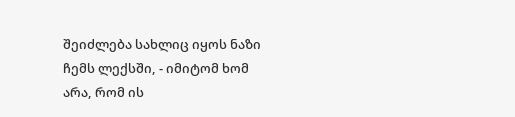შეიძლება სახლიც იყოს ნაზი ჩემს ლექსში, - იმიტომ ხომ არა, რომ ის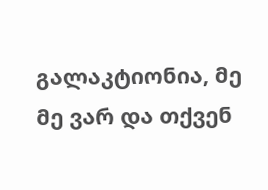გალაკტიონია, მე მე ვარ და თქვენ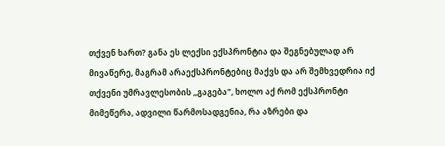თქვენ ხართ? განა ეს ლექსი ექსპრონტია და შეგნებულად არ მივაწერე, მაგრამ არაექსპრონტებიც მაქვს და არ შემხვედრია იქ თქვენი უმრავლესობის ,,გაგება", ხოლო აქ რომ ექსპრონტი მიმეწერა, ადვილი წარმოსადგენია, რა აზრები და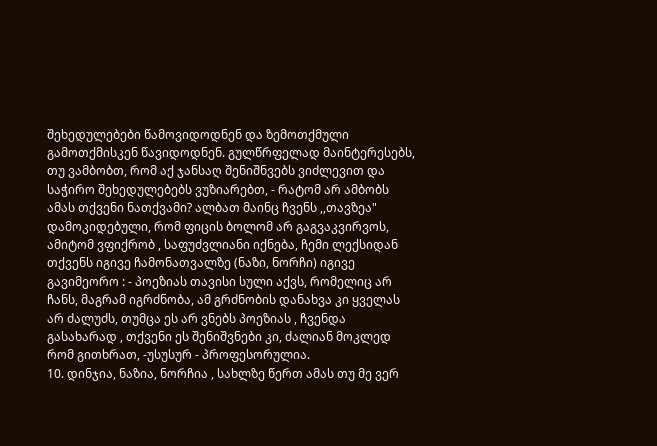შეხედულებები წამოვიდოდნენ და ზემოთქმული გამოთქმისკენ წავიდოდნენ. გულწრფელად მაინტერესებს, თუ ვამბობთ, რომ აქ ჯანსაღ შენიშნვებს ვიძლევით და საჭირო შეხედულებებს ვუზიარებთ, - რატომ არ ამბობს ამას თქვენი ნათქვამი? ალბათ მაინც ჩვენს ,,თავზეა" დამოკიდებული, რომ ფიცის ბოლომ არ გაგვაკვირვოს, ამიტომ ვფიქრობ , საფუძვლიანი იქნება, ჩემი ლექსიდან თქვენს იგივე ჩამონათვალზე (ნაზი, ნორჩი) იგივე გავიმეორო : - პოეზიას თავისი სული აქვს, რომელიც არ ჩანს, მაგრამ იგრძნობა, ამ გრძნობის დანახვა კი ყველას არ ძალუძს, თუმცა ეს არ ვნებს პოეზიას , ჩვენდა გასახარად , თქვენი ეს შენიშვნები კი, ძალიან მოკლედ რომ გითხრათ, -უსუსურ - პროფესორულია.
10. დინჯია, ნაზია, ნორჩია , სახლზე წერთ ამას თუ მე ვერ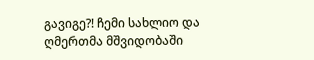გავიგე?! ჩემი სახლიო და ღმერთმა მშვიდობაში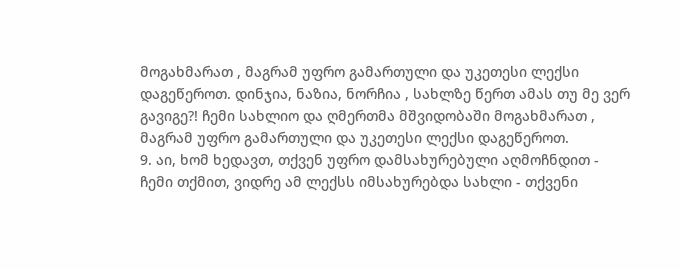მოგახმარათ , მაგრამ უფრო გამართული და უკეთესი ლექსი დაგეწეროთ. დინჯია, ნაზია, ნორჩია , სახლზე წერთ ამას თუ მე ვერ გავიგე?! ჩემი სახლიო და ღმერთმა მშვიდობაში მოგახმარათ , მაგრამ უფრო გამართული და უკეთესი ლექსი დაგეწეროთ.
9. აი, ხომ ხედავთ, თქვენ უფრო დამსახურებული აღმოჩნდით - ჩემი თქმით, ვიდრე ამ ლექსს იმსახურებდა სახლი - თქვენი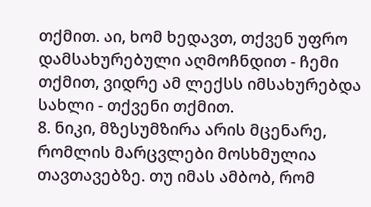თქმით. აი, ხომ ხედავთ, თქვენ უფრო დამსახურებული აღმოჩნდით - ჩემი თქმით, ვიდრე ამ ლექსს იმსახურებდა სახლი - თქვენი თქმით.
8. ნიკი, მზესუმზირა არის მცენარე, რომლის მარცვლები მოსხმულია თავთავებზე. თუ იმას ამბობ, რომ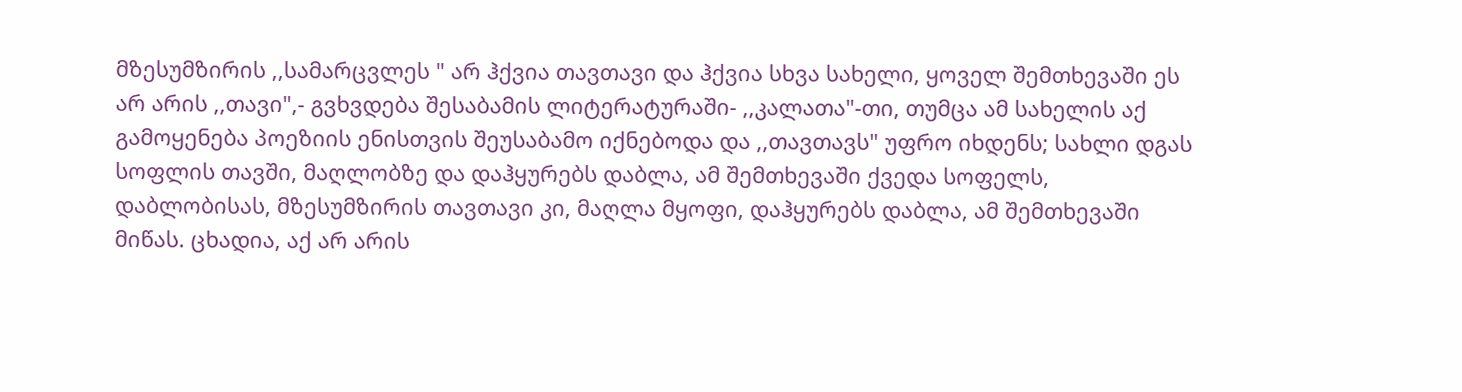მზესუმზირის ,,სამარცვლეს " არ ჰქვია თავთავი და ჰქვია სხვა სახელი, ყოველ შემთხევაში ეს არ არის ,,თავი",- გვხვდება შესაბამის ლიტერატურაში- ,,კალათა"-თი, თუმცა ამ სახელის აქ გამოყენება პოეზიის ენისთვის შეუსაბამო იქნებოდა და ,,თავთავს" უფრო იხდენს; სახლი დგას სოფლის თავში, მაღლობზე და დაჰყურებს დაბლა, ამ შემთხევაში ქვედა სოფელს, დაბლობისას, მზესუმზირის თავთავი კი, მაღლა მყოფი, დაჰყურებს დაბლა, ამ შემთხევაში მიწას. ცხადია, აქ არ არის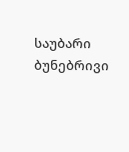საუბარი ბუნებრივი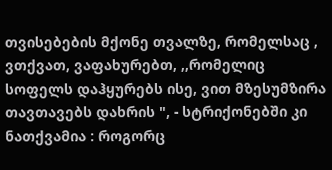თვისებების მქონე თვალზე, რომელსაც , ვთქვათ, ვაფახურებთ, ,,რომელიც სოფელს დაჰყურებს ისე, ვით მზესუმზირა თავთავებს დახრის ", - სტრიქონებში კი ნათქვამია : როგორც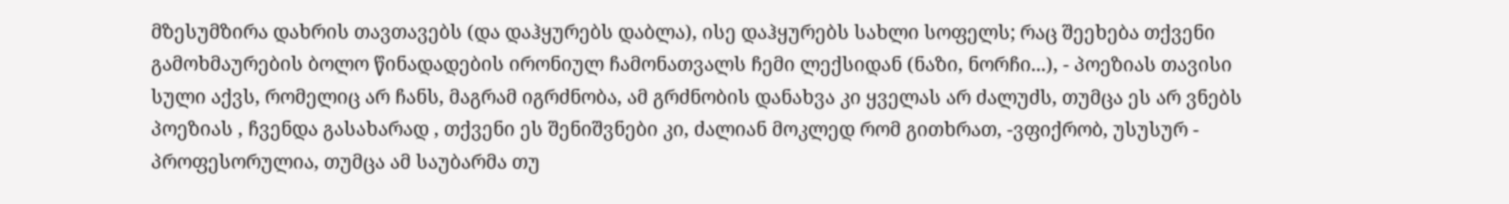მზესუმზირა დახრის თავთავებს (და დაჰყურებს დაბლა), ისე დაჰყურებს სახლი სოფელს; რაც შეეხება თქვენი გამოხმაურების ბოლო წინადადების ირონიულ ჩამონათვალს ჩემი ლექსიდან (ნაზი, ნორჩი...), - პოეზიას თავისი სული აქვს, რომელიც არ ჩანს, მაგრამ იგრძნობა, ამ გრძნობის დანახვა კი ყველას არ ძალუძს, თუმცა ეს არ ვნებს პოეზიას , ჩვენდა გასახარად , თქვენი ეს შენიშვნები კი, ძალიან მოკლედ რომ გითხრათ, -ვფიქრობ, უსუსურ - პროფესორულია, თუმცა ამ საუბარმა თუ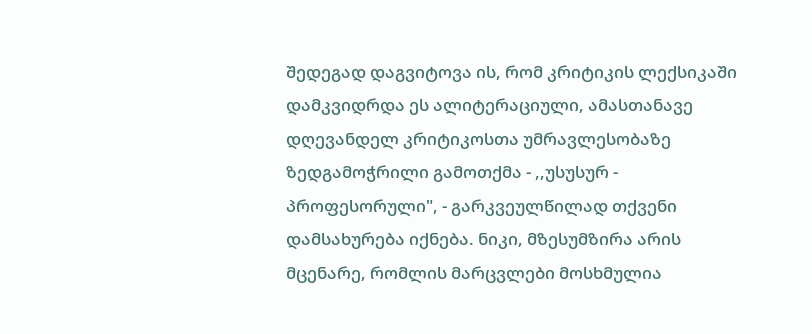შედეგად დაგვიტოვა ის, რომ კრიტიკის ლექსიკაში დამკვიდრდა ეს ალიტერაციული, ამასთანავე დღევანდელ კრიტიკოსთა უმრავლესობაზე ზედგამოჭრილი გამოთქმა - ,,უსუსურ - პროფესორული", - გარკვეულწილად თქვენი დამსახურება იქნება. ნიკი, მზესუმზირა არის მცენარე, რომლის მარცვლები მოსხმულია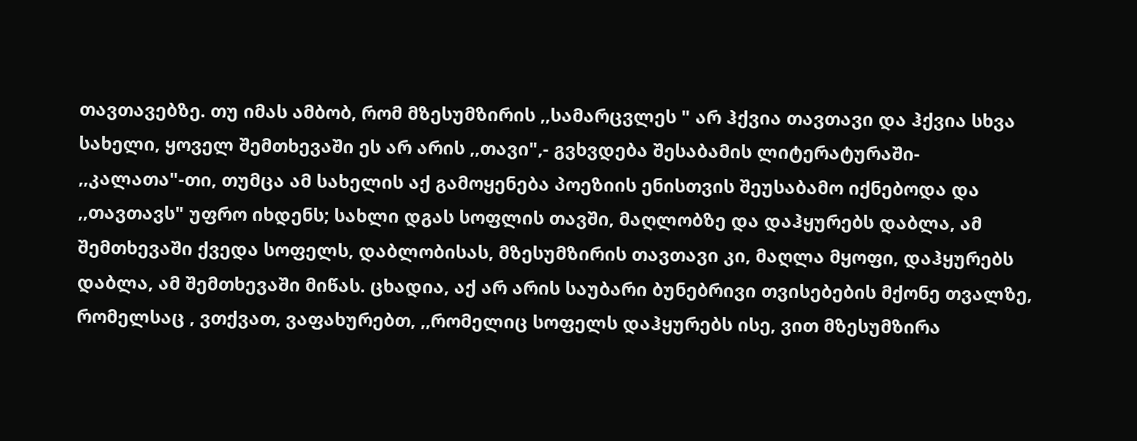თავთავებზე. თუ იმას ამბობ, რომ მზესუმზირის ,,სამარცვლეს " არ ჰქვია თავთავი და ჰქვია სხვა სახელი, ყოველ შემთხევაში ეს არ არის ,,თავი",- გვხვდება შესაბამის ლიტერატურაში- ,,კალათა"-თი, თუმცა ამ სახელის აქ გამოყენება პოეზიის ენისთვის შეუსაბამო იქნებოდა და ,,თავთავს" უფრო იხდენს; სახლი დგას სოფლის თავში, მაღლობზე და დაჰყურებს დაბლა, ამ შემთხევაში ქვედა სოფელს, დაბლობისას, მზესუმზირის თავთავი კი, მაღლა მყოფი, დაჰყურებს დაბლა, ამ შემთხევაში მიწას. ცხადია, აქ არ არის საუბარი ბუნებრივი თვისებების მქონე თვალზე, რომელსაც , ვთქვათ, ვაფახურებთ, ,,რომელიც სოფელს დაჰყურებს ისე, ვით მზესუმზირა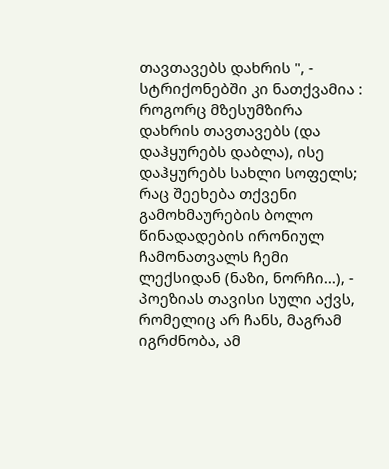თავთავებს დახრის ", - სტრიქონებში კი ნათქვამია : როგორც მზესუმზირა დახრის თავთავებს (და დაჰყურებს დაბლა), ისე დაჰყურებს სახლი სოფელს; რაც შეეხება თქვენი გამოხმაურების ბოლო წინადადების ირონიულ ჩამონათვალს ჩემი ლექსიდან (ნაზი, ნორჩი...), - პოეზიას თავისი სული აქვს, რომელიც არ ჩანს, მაგრამ იგრძნობა, ამ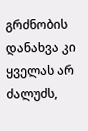გრძნობის დანახვა კი ყველას არ ძალუძს,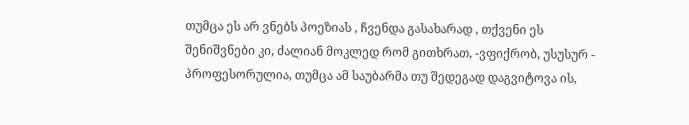თუმცა ეს არ ვნებს პოეზიას , ჩვენდა გასახარად , თქვენი ეს შენიშვნები კი, ძალიან მოკლედ რომ გითხრათ, -ვფიქრობ, უსუსურ - პროფესორულია, თუმცა ამ საუბარმა თუ შედეგად დაგვიტოვა ის,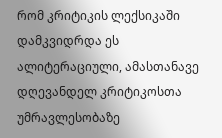რომ კრიტიკის ლექსიკაში დამკვიდრდა ეს ალიტერაციული, ამასთანავე დღევანდელ კრიტიკოსთა უმრავლესობაზე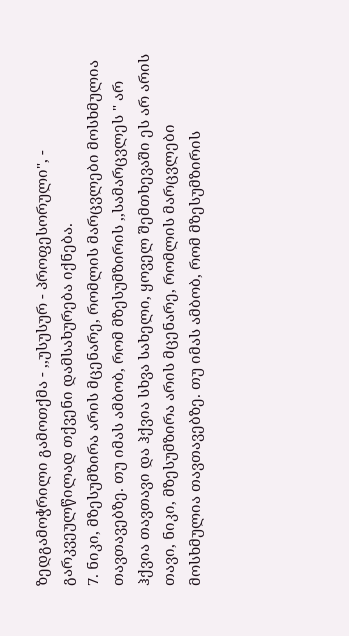ზედგამოჭრილი გამოთქმა - ,,უსუსურ - პროფესორული", - გარკვეულწილად თქვენი დამსახურება იქნება.
7. ნიკი, მზესუმზირა არის მცენარე, რომლის მარცვლები მოსხმულია თავთავებზე. თუ იმას ამბობ, რომ მზესუმზირის ,,სამარცვლეს " არ ჰქვია თავთავი და ჰქვია სხვა სახელი, ყოველ შემთხევაში ეს არ არის თავი, ნიკი, მზესუმზირა არის მცენარე, რომლის მარცვლები მოსხმულია თავთავებზე. თუ იმას ამბობ, რომ მზესუმზირის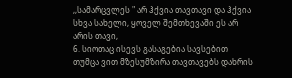,,სამარცვლეს " არ ჰქვია თავთავი და ჰქვია სხვა სახელი, ყოველ შემთხევაში ეს არ არის თავი,
6. სიოთაც ისევს გასაგებია სავსებით
თუმცა ვით მზესუმზირა თავთავებს დახრის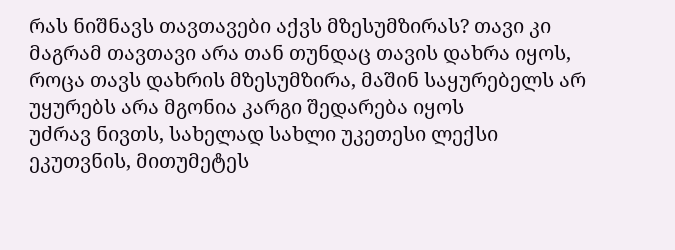რას ნიშნავს თავთავები აქვს მზესუმზირას? თავი კი მაგრამ თავთავი არა თან თუნდაც თავის დახრა იყოს, როცა თავს დახრის მზესუმზირა, მაშინ საყურებელს არ უყურებს არა მგონია კარგი შედარება იყოს
უძრავ ნივთს, სახელად სახლი უკეთესი ლექსი ეკუთვნის, მითუმეტეს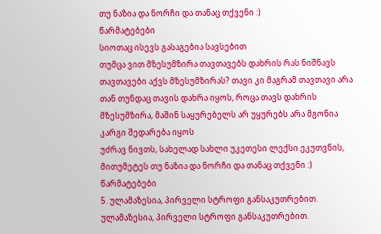თუ ნაზია და ნორჩი და თანაც თქვენი :)
წარმატებები
სიოთაც ისევს გასაგებია სავსებით
თუმცა ვით მზესუმზირა თავთავებს დახრის რას ნიშნავს თავთავები აქვს მზესუმზირას? თავი კი მაგრამ თავთავი არა თან თუნდაც თავის დახრა იყოს, როცა თავს დახრის მზესუმზირა, მაშინ საყურებელს არ უყურებს არა მგონია კარგი შედარება იყოს
უძრავ ნივთს, სახელად სახლი უკეთესი ლექსი ეკუთვნის, მითუმეტეს თუ ნაზია და ნორჩი და თანაც თქვენი :)
წარმატებები
5. ულამაზესია, პირველი სტროფი განსაკუთრებით. ულამაზესია, პირველი სტროფი განსაკუთრებით.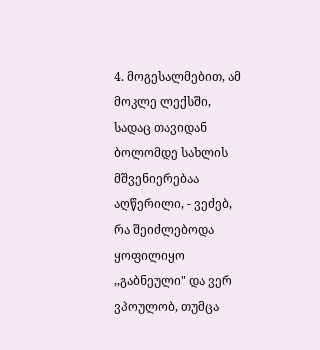4. მოგესალმებით, ამ მოკლე ლექსში, სადაც თავიდან ბოლომდე სახლის მშვენიერებაა აღწერილი, - ვეძებ, რა შეიძლებოდა ყოფილიყო ,,გაბნეული" და ვერ ვპოულობ, თუმცა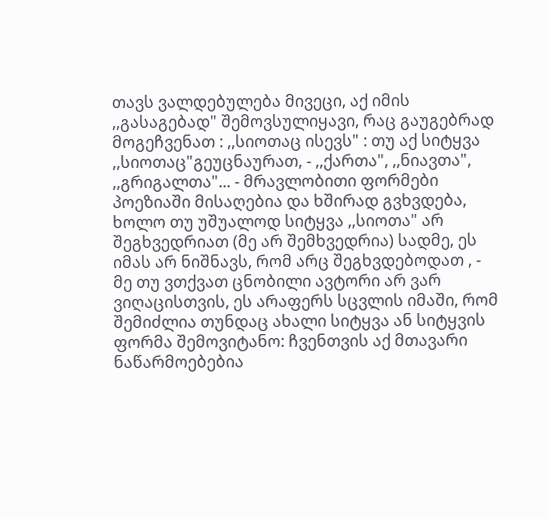თავს ვალდებულება მივეცი, აქ იმის ,,გასაგებად" შემოვსულიყავი, რაც გაუგებრად მოგეჩვენათ : ,,სიოთაც ისევს" : თუ აქ სიტყვა ,,სიოთაც"გეუცნაურათ, - ,,ქართა", ,,ნიავთა", ,,გრიგალთა"... - მრავლობითი ფორმები პოეზიაში მისაღებია და ხშირად გვხვდება, ხოლო თუ უშუალოდ სიტყვა ,,სიოთა" არ შეგხვედრიათ (მე არ შემხვედრია) სადმე, ეს იმას არ ნიშნავს, რომ არც შეგხვდებოდათ , - მე თუ ვთქვათ ცნობილი ავტორი არ ვარ ვიღაცისთვის, ეს არაფერს სცვლის იმაში, რომ შემიძლია თუნდაც ახალი სიტყვა ან სიტყვის ფორმა შემოვიტანო: ჩვენთვის აქ მთავარი ნაწარმოებებია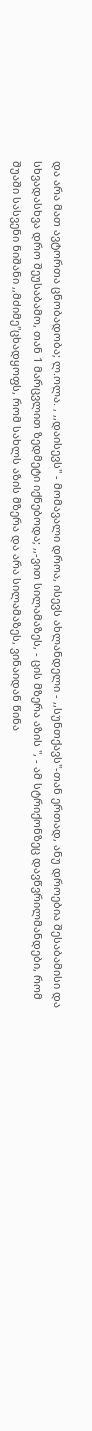და არა მათ ავტორთა ცნობადობა; ლ.ოლა. , ,,დაისევს" - მომავალი დროა, ისევს ახლანდელი - ,,სუნთქავს"-თან ერთად, ანუ დროებია შესაბამისი და სხვადასხვა დრო შეუსაბამო, თან 1 მარცვლით ზედმეტი იქნებოდა; ,,-ვით სილამაზეს, - ცის მზერა აზის ", - ამ სტრიქონზეც დავწვრილმანდები, რომ შუაში სასვენი ნიშანი ,,მძიმე"ცხადყოფს, რომ სახლს აზის მზერა და არა სილამაზეს, ვინაიდან წინა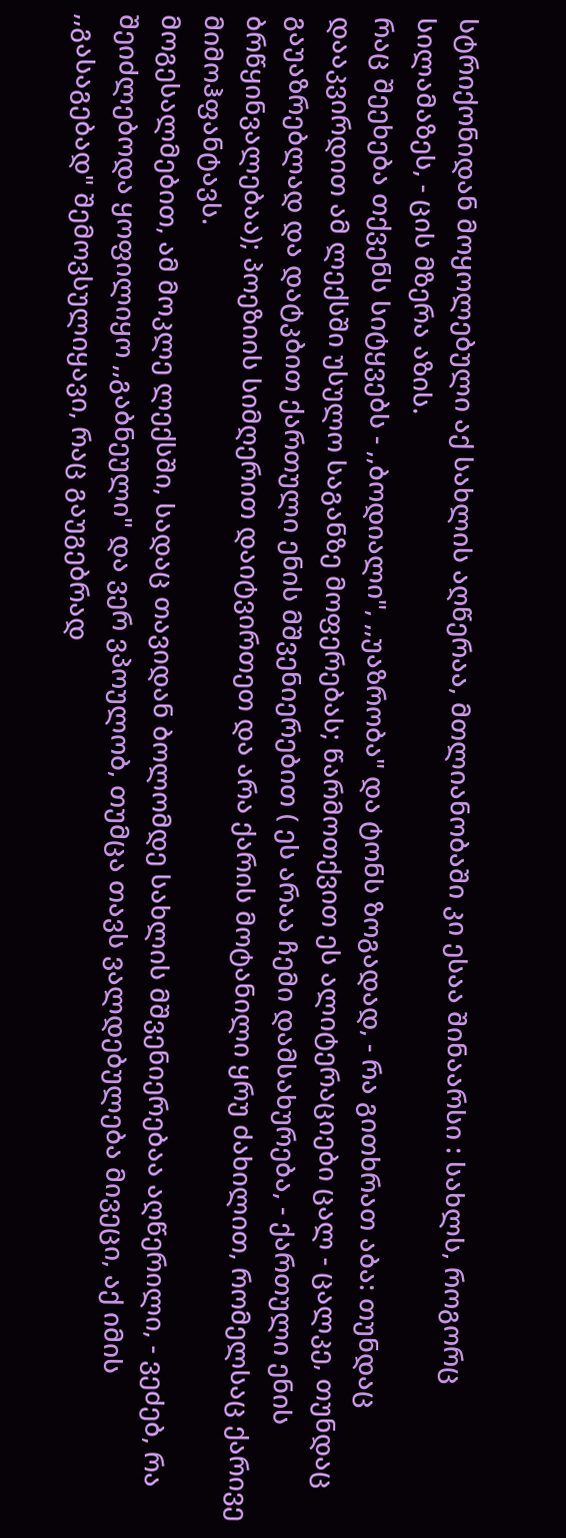სტრიქონიდან მოყოლებული აქ სახლის აღწერაა, მთლიანობაში კი ესაა შინაარსი : სახლს, როგორც სილამაზეს, - ცის მზერა აზის.
რაც შეეხება თქვენს სიტყვებს - ,,ბოდიალი", ,,უაზრობა" და ტონს ზოგადად, - რა გითხრათ აბა: თუნდაც დააკვირდით ამ ლექსში უსულო საგანზე მოფერებას; წარმოთქვით ეს ალიტერაციები ცალ - ცალკე, თუნდაც გაუაზრებლად და დატკბით ქართული ენის მშვენიერებით ( ეს არაა ჩემი დამსახურება, - ქართული ენის ბრწყინვალებაა); პოეზიის სიმღერით დაიტვირთეთ და არა ქარის მოტანილი ყრუ ძახილით, რომელსაც ქარივე მიმოჰფანტავს.
მოგესალმებით, ამ მოკლე ლექსში, სადაც თავიდან ბოლომდე სახლის მშვენიერებაა აღწერილი, - ვეძებ, რა შეიძლებოდა ყოფილიყო ,,გაბნეული" და ვერ ვპოულობ, თუმცა თავს ვალდებულება მივეცი, აქ იმის ,,გასაგებად" შემოვსულიყავი, რაც გაუგებრად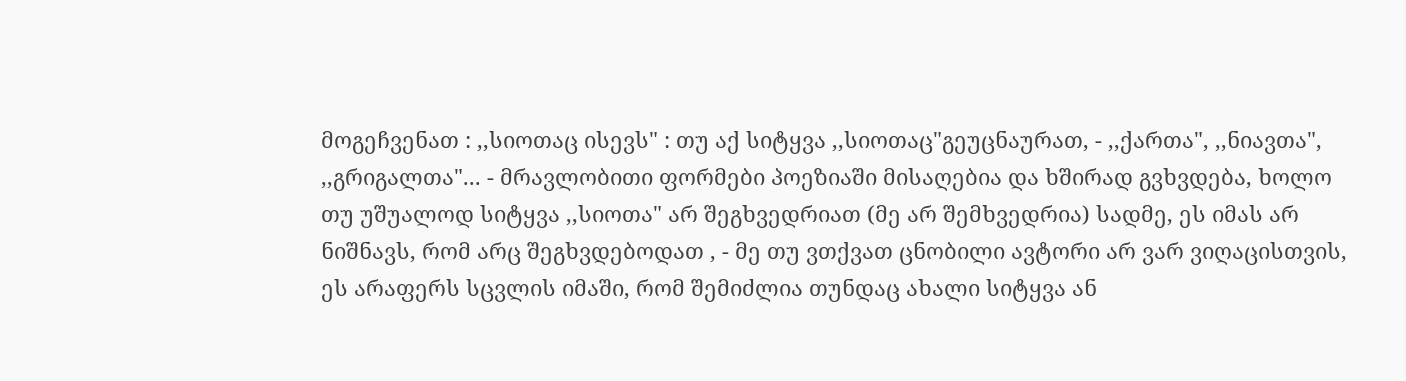მოგეჩვენათ : ,,სიოთაც ისევს" : თუ აქ სიტყვა ,,სიოთაც"გეუცნაურათ, - ,,ქართა", ,,ნიავთა", ,,გრიგალთა"... - მრავლობითი ფორმები პოეზიაში მისაღებია და ხშირად გვხვდება, ხოლო თუ უშუალოდ სიტყვა ,,სიოთა" არ შეგხვედრიათ (მე არ შემხვედრია) სადმე, ეს იმას არ ნიშნავს, რომ არც შეგხვდებოდათ , - მე თუ ვთქვათ ცნობილი ავტორი არ ვარ ვიღაცისთვის, ეს არაფერს სცვლის იმაში, რომ შემიძლია თუნდაც ახალი სიტყვა ან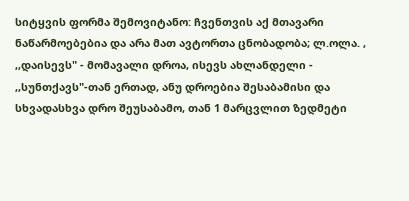სიტყვის ფორმა შემოვიტანო: ჩვენთვის აქ მთავარი ნაწარმოებებია და არა მათ ავტორთა ცნობადობა; ლ.ოლა. , ,,დაისევს" - მომავალი დროა, ისევს ახლანდელი - ,,სუნთქავს"-თან ერთად, ანუ დროებია შესაბამისი და სხვადასხვა დრო შეუსაბამო, თან 1 მარცვლით ზედმეტი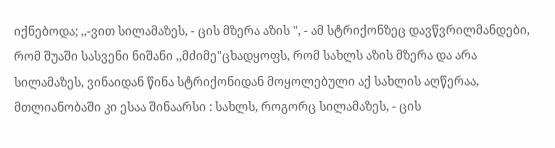იქნებოდა; ,,-ვით სილამაზეს, - ცის მზერა აზის ", - ამ სტრიქონზეც დავწვრილმანდები, რომ შუაში სასვენი ნიშანი ,,მძიმე"ცხადყოფს, რომ სახლს აზის მზერა და არა სილამაზეს, ვინაიდან წინა სტრიქონიდან მოყოლებული აქ სახლის აღწერაა, მთლიანობაში კი ესაა შინაარსი : სახლს, როგორც სილამაზეს, - ცის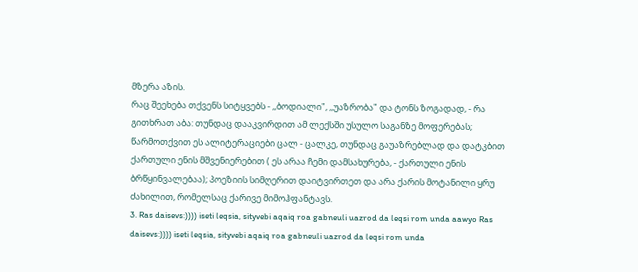მზერა აზის.
რაც შეეხება თქვენს სიტყვებს - ,,ბოდიალი", ,,უაზრობა" და ტონს ზოგადად, - რა გითხრათ აბა: თუნდაც დააკვირდით ამ ლექსში უსულო საგანზე მოფერებას; წარმოთქვით ეს ალიტერაციები ცალ - ცალკე, თუნდაც გაუაზრებლად და დატკბით ქართული ენის მშვენიერებით ( ეს არაა ჩემი დამსახურება, - ქართული ენის ბრწყინვალებაა); პოეზიის სიმღერით დაიტვირთეთ და არა ქარის მოტანილი ყრუ ძახილით, რომელსაც ქარივე მიმოჰფანტავს.
3. Ras daisevs:)))) iseti leqsia, sityvebi aqaiq roa gabneuli uazrod da leqsi rom unda aawyo Ras daisevs:)))) iseti leqsia, sityvebi aqaiq roa gabneuli uazrod da leqsi rom unda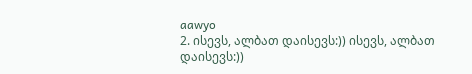aawyo
2. ისევს, ალბათ დაისევს:)) ისევს, ალბათ დაისევს:))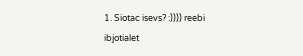1. Siotac isevs? :)))) reebi ibjotialet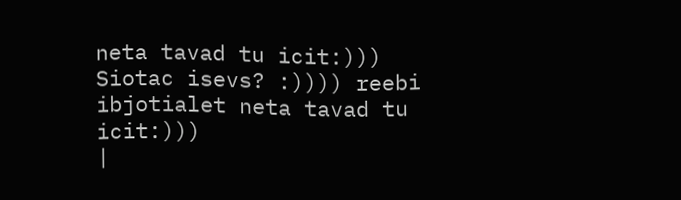neta tavad tu icit:))) Siotac isevs? :)))) reebi ibjotialet neta tavad tu icit:)))
|